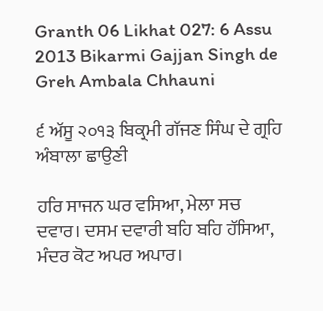Granth 06 Likhat 027: 6 Assu 2013 Bikarmi Gajjan Singh de Greh Ambala Chhauni

੬ ਅੱਸੂ ੨੦੧੩ ਬਿਕ੍ਰਮੀ ਗੱਜਣ ਸਿੰਘ ਦੇ ਗ੍ਰਹਿ ਅੰਬਾਲਾ ਛਾਉਣੀ

ਹਰਿ ਸਾਜਨ ਘਰ ਵਸਿਆ, ਮੇਲਾ ਸਚ ਦਵਾਰ। ਦਸਮ ਦਵਾਰੀ ਬਹਿ ਬਹਿ ਹੱਸਿਆ, ਮੰਦਰ ਕੋਟ ਅਪਰ ਅਪਾਰ।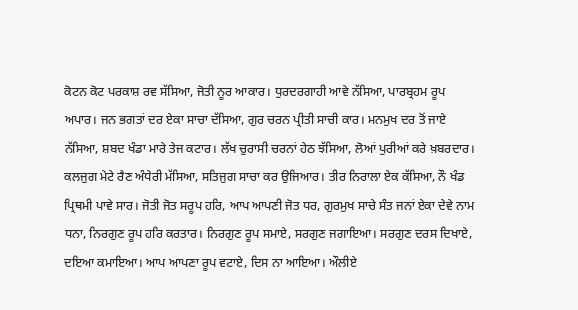ਕੋਟਨ ਕੋਟ ਪਰਕਾਸ਼ ਰਵ ਸੱਸਿਆ, ਜੋਤੀ ਨੂਰ ਆਕਾਰ। ਧੁਰਦਰਗਾਹੀ ਆਵੇ ਨੱਸਿਆ, ਪਾਰਬ੍ਰਹਮ ਰੂਪ ਅਪਾਰ। ਜਨ ਭਗਤਾਂ ਦਰ ਏਕਾ ਸਾਚਾ ਦੱਸਿਆ, ਗੁਰ ਚਰਨ ਪ੍ਰੀਤੀ ਸਾਚੀ ਕਾਰ। ਮਨਮੁਖ ਦਰ ਤੋਂ ਜਾਏ ਨੱਸਿਆ, ਸ਼ਬਦ ਖੰਡਾ ਮਾਰੇ ਤੇਜ ਕਟਾਰ। ਲੱਖ ਚੁਰਾਸੀ ਚਰਨਾਂ ਹੇਠ ਝੱਸਿਆ, ਲੋਆਂ ਪੁਰੀਆਂ ਕਰੇ ਖ਼ਬਰਦਾਰ। ਕਲਜੁਗ ਮੇਟੇ ਰੈਣ ਅੰਧੇਰੀ ਮੱਸਿਆ, ਸਤਿਜੁਗ ਸਾਚਾ ਕਰ ਉਜਿਆਰ। ਤੀਰ ਨਿਰਾਲਾ ਏਕ ਕੱਸਿਆ, ਨੌ ਖੰਡ ਪ੍ਰਿਥਮੀ ਪਾਵੇ ਸਾਰ। ਜੋਤੀ ਜੋਤ ਸਰੂਪ ਹਰਿ, ਆਪ ਆਪਣੀ ਜੋਤ ਧਰ, ਗੁਰਮੁਖ ਸਾਚੇ ਸੰਤ ਜਨਾਂ ਏਕਾ ਦੇਵੇ ਨਾਮ ਧਨਾ, ਨਿਰਗੁਣ ਰੂਪ ਹਰਿ ਕਰਤਾਰ। ਨਿਰਗੁਣ ਰੂਪ ਸਮਾਏ, ਸਰਗੁਣ ਜਗਾਇਆ। ਸਰਗੁਣ ਦਰਸ ਦਿਖਾਏ, ਦਇਆ ਕਮਾਇਆ। ਆਪ ਆਪਣਾ ਰੂਪ ਵਟਾਏ, ਦਿਸ ਨਾ ਆਇਆ। ਔਲੀਏ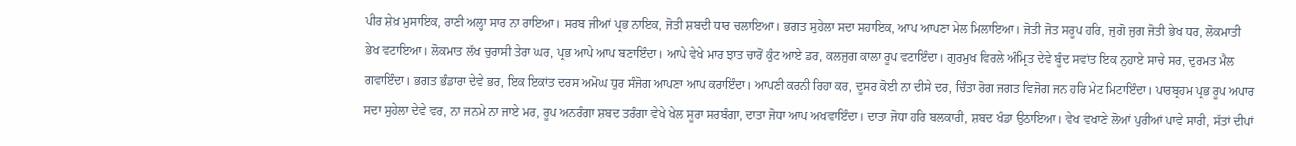ਪੀਰ ਸ਼ੇਖ਼ ਮੁਸਾਇਕ, ਰਾਣੀ ਅਲ੍ਹਾ ਸਾਰ ਨਾ ਰਾਇਆ। ਸਰਬ ਜੀਆਂ ਪ੍ਰਭ ਨਾਇਕ, ਜੋਤੀ ਸ਼ਬਦੀ ਧਾਰ ਚਲਾਇਆ। ਭਗਤ ਸੁਹੇਲਾ ਸਦਾ ਸਹਾਇਕ, ਆਪ ਆਪਣਾ ਮੇਲ ਮਿਲਾਇਆ। ਜੋਤੀ ਜੋਤ ਸਰੂਪ ਹਰਿ, ਜੁਗੋ ਜੁਗ ਜੋਤੀ ਭੇਖ ਧਰ, ਲੋਕਮਾਤੀ ਭੇਖ ਵਟਾਇਆ। ਲੋਕਮਾਤ ਲੱਖ ਚੁਰਾਸੀ ਤੇਰਾ ਘਰ, ਪ੍ਰਭ ਆਪੇ ਆਪ ਬਣਾਇੰਦਾ। ਆਪੇ ਵੇਖੇ ਮਾਰ ਝਾਤ ਚਾਰੋਂ ਕੁੰਟ ਆਏ ਡਰ, ਕਲਜੁਗ ਕਾਲਾ ਰੂਪ ਵਟਾਇੰਦਾ। ਗੁਰਮੁਖ ਵਿਰਲੇ ਅੰਮ੍ਰਿਤ ਦੇਵੇ ਬੂੰਦ ਸਵਾਂਤ ਇਕ ਨੁਹਾਏ ਸਾਚੇ ਸਰ, ਦੁਰਮਤ ਮੈਲ ਗਵਾਇੰਦਾ। ਭਗਤ ਭੰਡਾਰਾ ਦੇਵੇ ਭਰ, ਇਕ ਇਕਾਂਤ ਦਰਸ ਅਮੋਘ ਧੁਰ ਸੰਜੋਗ ਆਪਣਾ ਆਪ ਕਰਾਇੰਦਾ। ਆਪਣੀ ਕਰਨੀ ਰਿਹਾ ਕਰ, ਦੂਸਰ ਕੋਈ ਨਾ ਦੀਸੇ ਦਰ, ਚਿੰਤਾ ਰੋਗ ਜਗਤ ਵਿਜੋਗ ਜਨ ਹਰਿ ਮੇਟ ਮਿਟਾਇੰਦਾ। ਪਾਰਬ੍ਰਹਮ ਪ੍ਰਭ ਰੂਪ ਅਪਾਰ ਸਦਾ ਸੁਹੇਲਾ ਦੇਵੇ ਵਰ, ਨਾ ਜਨਮੇ ਨਾ ਜਾਏ ਮਰ, ਰੂਪ ਅਨਰੰਗਾ ਸ਼ਬਦ ਤਰੰਗਾ ਵੇਖੇ ਖੇਲ ਸੂਰਾ ਸਰਬੰਗਾ, ਦਾਤਾ ਜੋਧਾ ਆਪ ਅਖਵਾਇੰਦਾ। ਦਾਤਾ ਜੋਧਾ ਹਰਿ ਬਲਕਾਰੀ, ਸ਼ਬਦ ਖੰਡਾ ਉਠਾਇਆ। ਵੇਖ ਵਖਾਣੇ ਲੋਆਂ ਪੁਰੀਆਂ ਪਾਵੇ ਸਾਰੀ, ਸੱਤਾਂ ਦੀਪਾਂ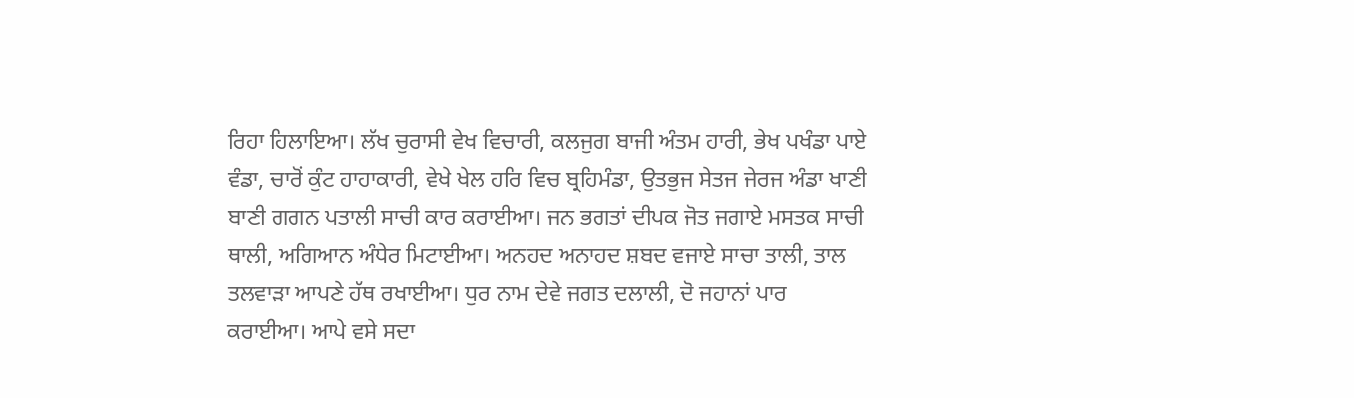ਰਿਹਾ ਹਿਲਾਇਆ। ਲੱਖ ਚੁਰਾਸੀ ਵੇਖ ਵਿਚਾਰੀ, ਕਲਜੁਗ ਬਾਜੀ ਅੰਤਮ ਹਾਰੀ, ਭੇਖ ਪਖੰਡਾ ਪਾਏ ਵੰਡਾ, ਚਾਰੋਂ ਕੁੰਟ ਹਾਹਾਕਾਰੀ, ਵੇਖੇ ਖੇਲ ਹਰਿ ਵਿਚ ਬ੍ਰਹਿਮੰਡਾ, ਉਤਭੁਜ ਸੇਤਜ ਜੇਰਜ ਅੰਡਾ ਖਾਣੀ ਬਾਣੀ ਗਗਨ ਪਤਾਲੀ ਸਾਚੀ ਕਾਰ ਕਰਾਈਆ। ਜਨ ਭਗਤਾਂ ਦੀਪਕ ਜੋਤ ਜਗਾਏ ਮਸਤਕ ਸਾਚੀ ਥਾਲੀ, ਅਗਿਆਨ ਅੰਧੇਰ ਮਿਟਾਈਆ। ਅਨਹਦ ਅਨਾਹਦ ਸ਼ਬਦ ਵਜਾਏ ਸਾਚਾ ਤਾਲੀ, ਤਾਲ ਤਲਵਾੜਾ ਆਪਣੇ ਹੱਥ ਰਖਾਈਆ। ਧੁਰ ਨਾਮ ਦੇਵੇ ਜਗਤ ਦਲਾਲੀ, ਦੋ ਜਹਾਨਾਂ ਪਾਰ ਕਰਾਈਆ। ਆਪੇ ਵਸੇ ਸਦਾ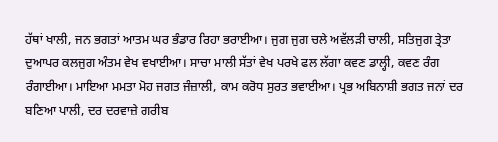ਹੱਥਾਂ ਖਾਲੀ, ਜਨ ਭਗਤਾਂ ਆਤਮ ਘਰ ਭੰਡਾਰ ਰਿਹਾ ਭਰਾਈਆ। ਜੁਗ ਜੁਗ ਚਲੇ ਅਵੱਲੜੀ ਚਾਲੀ, ਸਤਿਜੁਗ ਤ੍ਰੇਤਾ ਦੁਆਪਰ ਕਲਜੁਗ ਅੰਤਮ ਵੇਖ ਵਖਾਈਆ। ਸਾਚਾ ਮਾਲੀ ਸੱਤਾਂ ਵੇਖ ਪਰਖੇ ਫਲ ਲੱਗਾ ਕਵਣ ਡਾਲ੍ਹੀ, ਕਵਣ ਰੰਗ ਰੰਗਾਈਆ। ਮਾਇਆ ਮਮਤਾ ਮੋਹ ਜਗਤ ਜੰਜ਼ਾਲੀ, ਕਾਮ ਕਰੋਧ ਸੁਰਤ ਭਵਾਈਆ। ਪ੍ਰਭ ਅਬਿਨਾਸ਼ੀ ਭਗਤ ਜਨਾਂ ਦਰ ਬਣਿਆ ਪਾਲੀ, ਦਰ ਦਰਵਾਜ਼ੇ ਗਰੀਬ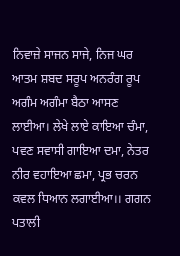ਨਿਵਾਜ਼ੇ ਸਾਜਨ ਸਾਜੇ, ਨਿਜ ਘਰ ਆਤਮ ਸ਼ਬਦ ਸਰੂਪ ਅਨਰੰਗ ਰੂਪ ਅਗੰਮ ਅਗੰਮਾ ਬੈਠਾ ਆਸਣ ਲਾਈਆ। ਲੇਖੇ ਲਾਏ ਕਾਇਆ ਚੰਮਾ, ਪਵਣ ਸਵਾਸੀ ਗਾਇਆ ਦਮਾ, ਨੇਤਰ ਨੀਰ ਵਹਾਇਆ ਛਮਾ, ਪ੍ਰਭ ਚਰਨ ਕਵਲ ਧਿਆਨ ਲਗਾਈਆ।। ਗਗਨ ਪਤਾਲੀ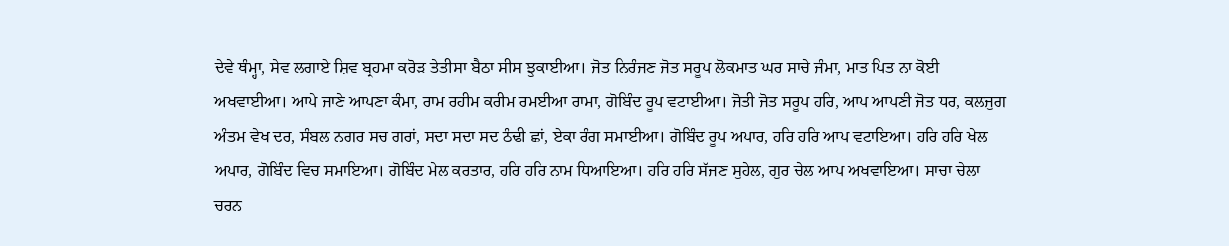ਦੇਵੇ ਥੰਮ੍ਹਾ, ਸੇਵ ਲਗਾਏ ਸ਼ਿਵ ਬ੍ਰਹਮਾ ਕਰੋੜ ਤੇਤੀਸਾ ਬੈਠਾ ਸੀਸ ਝੁਕਾਈਆ। ਜੋਤ ਨਿਰੰਜਣ ਜੋਤ ਸਰੂਪ ਲੋਕਮਾਤ ਘਰ ਸਾਚੇ ਜੰਮਾ, ਮਾਤ ਪਿਤ ਨਾ ਕੋਈ ਅਖਵਾਈਆ। ਆਪੇ ਜਾਣੇ ਆਪਣਾ ਕੰਮਾ, ਰਾਮ ਰਹੀਮ ਕਰੀਮ ਰਮਈਆ ਰਾਮਾ, ਗੋਬਿੰਦ ਰੂਪ ਵਟਾਈਆ। ਜੋਤੀ ਜੋਤ ਸਰੂਪ ਹਰਿ, ਆਪ ਆਪਣੀ ਜੋਤ ਧਰ, ਕਲਜੁਗ ਅੰਤਮ ਵੇਖ ਦਰ, ਸੰਬਲ ਨਗਰ ਸਚ ਗਰਾਂ, ਸਦਾ ਸਦਾ ਸਦ ਠੰਢੀ ਛਾਂ, ਏਕਾ ਰੰਗ ਸਮਾਈਆ। ਗੋਬਿੰਦ ਰੂਪ ਅਪਾਰ, ਹਰਿ ਹਰਿ ਆਪ ਵਟਾਇਆ। ਹਰਿ ਹਰਿ ਖੇਲ ਅਪਾਰ, ਗੋਬਿੰਦ ਵਿਚ ਸਮਾਇਆ। ਗੋਬਿੰਦ ਮੇਲ ਕਰਤਾਰ, ਹਰਿ ਹਰਿ ਨਾਮ ਧਿਆਇਆ। ਹਰਿ ਹਰਿ ਸੱਜਣ ਸੁਹੇਲ, ਗੁਰ ਚੇਲ ਆਪ ਅਖਵਾਇਆ। ਸਾਚਾ ਚੇਲਾ ਚਰਨ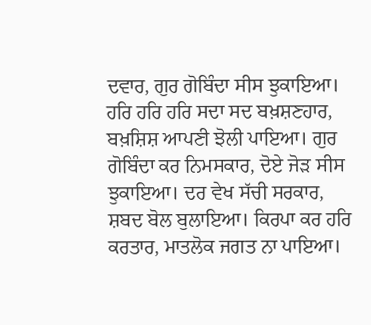ਦਵਾਰ, ਗੁਰ ਗੋਬਿੰਦਾ ਸੀਸ ਝੁਕਾਇਆ। ਹਰਿ ਹਰਿ ਹਰਿ ਸਦਾ ਸਦ ਬਖ਼ਸ਼ਣਹਾਰ, ਬਖ਼ਸ਼ਿਸ਼ ਆਪਣੀ ਝੋਲੀ ਪਾਇਆ। ਗੁਰ ਗੋਬਿੰਦਾ ਕਰ ਨਿਮਸਕਾਰ, ਦੋਏ ਜੋੜ ਸੀਸ ਝੁਕਾਇਆ। ਦਰ ਵੇਖ ਸੱਚੀ ਸਰਕਾਰ, ਸ਼ਬਦ ਬੋਲ ਬੁਲਾਇਆ। ਕਿਰਪਾ ਕਰ ਹਰਿ ਕਰਤਾਰ, ਮਾਤਲੋਕ ਜਗਤ ਨਾ ਪਾਇਆ।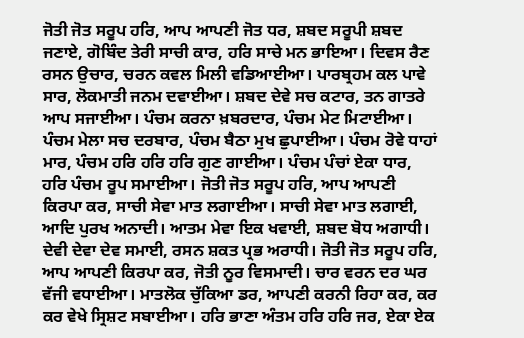ਜੋਤੀ ਜੋਤ ਸਰੂਪ ਹਰਿ, ਆਪ ਆਪਣੀ ਜੋਤ ਧਰ, ਸ਼ਬਦ ਸਰੂਪੀ ਸ਼ਬਦ ਜਣਾਏ, ਗੋਬਿੰਦ ਤੇਰੀ ਸਾਚੀ ਕਾਰ, ਹਰਿ ਸਾਚੇ ਮਨ ਭਾਇਆ। ਦਿਵਸ ਰੈਣ ਰਸਨ ਉਚਾਰ, ਚਰਨ ਕਵਲ ਮਿਲੀ ਵਡਿਆਈਆ। ਪਾਰਬ੍ਰਹਮ ਕਲ ਪਾਵੇ ਸਾਰ, ਲੋਕਮਾਤੀ ਜਨਮ ਦਵਾਈਆ। ਸ਼ਬਦ ਦੇਵੇ ਸਚ ਕਟਾਰ, ਤਨ ਗਾਤਰੇ ਆਪ ਸਜਾਈਆ। ਪੰਚਮ ਕਰਨਾ ਖ਼ਬਰਦਾਰ, ਪੰਚਮ ਮੇਟ ਮਿਟਾਈਆ। ਪੰਚਮ ਮੇਲਾ ਸਚ ਦਰਬਾਰ, ਪੰਚਮ ਬੈਠਾ ਮੁਖ ਛੁਪਾਈਆ। ਪੰਚਮ ਰੋਵੇ ਧਾਹਾਂ ਮਾਰ, ਪੰਚਮ ਹਰਿ ਹਰਿ ਹਰਿ ਗੁਣ ਗਾਈਆ। ਪੰਚਮ ਪੰਚਾਂ ਏਕਾ ਧਾਰ, ਹਰਿ ਪੰਚਮ ਰੂਪ ਸਮਾਈਆ। ਜੋਤੀ ਜੋਤ ਸਰੂਪ ਹਰਿ, ਆਪ ਆਪਣੀ ਕਿਰਪਾ ਕਰ, ਸਾਚੀ ਸੇਵਾ ਮਾਤ ਲਗਾਈਆ। ਸਾਚੀ ਸੇਵਾ ਮਾਤ ਲਗਾਈ, ਆਦਿ ਪੁਰਖ ਅਨਾਦੀ। ਆਤਮ ਮੇਵਾ ਇਕ ਖਵਾਈ, ਸ਼ਬਦ ਬੋਧ ਅਗਾਧੀ। ਦੇਵੀ ਦੇਵਾ ਦੇਵ ਸਮਾਈ, ਰਸਨ ਸ਼ਕਤ ਪ੍ਰਭ ਅਰਾਧੀ। ਜੋਤੀ ਜੋਤ ਸਰੂਪ ਹਰਿ, ਆਪ ਆਪਣੀ ਕਿਰਪਾ ਕਰ, ਜੋਤੀ ਨੂਰ ਵਿਸਮਾਦੀ। ਚਾਰ ਵਰਨ ਦਰ ਘਰ ਵੱਜੀ ਵਧਾਈਆ। ਮਾਤਲੋਕ ਚੁੱਕਿਆ ਡਰ, ਆਪਣੀ ਕਰਨੀ ਰਿਹਾ ਕਰ, ਕਰ ਕਰ ਵੇਖੇ ਸ੍ਰਿਸ਼ਟ ਸਬਾਈਆ। ਹਰਿ ਭਾਣਾ ਅੰਤਮ ਹਰਿ ਹਰਿ ਜਰ, ਏਕਾ ਏਕ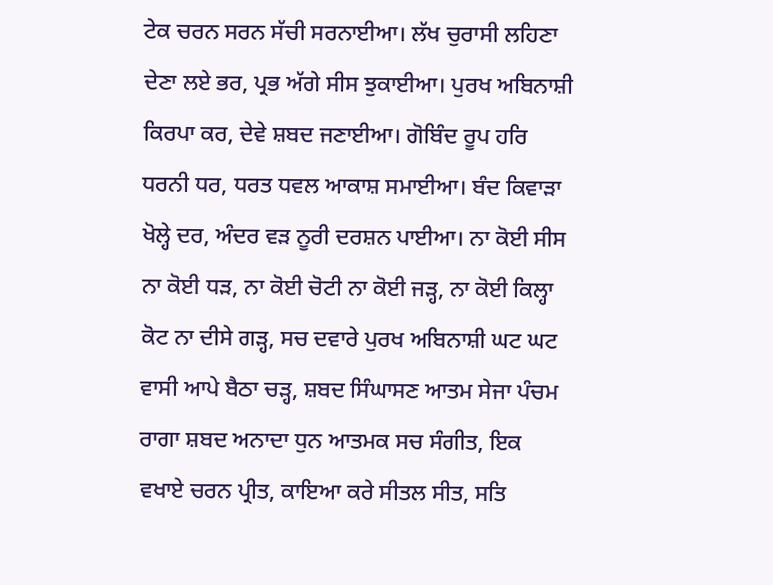ਟੇਕ ਚਰਨ ਸਰਨ ਸੱਚੀ ਸਰਨਾਈਆ। ਲੱਖ ਚੁਰਾਸੀ ਲਹਿਣਾ ਦੇਣਾ ਲਏ ਭਰ, ਪ੍ਰਭ ਅੱਗੇ ਸੀਸ ਝੁਕਾਈਆ। ਪੁਰਖ ਅਬਿਨਾਸ਼ੀ ਕਿਰਪਾ ਕਰ, ਦੇਵੇ ਸ਼ਬਦ ਜਣਾਈਆ। ਗੋਬਿੰਦ ਰੂਪ ਹਰਿ ਧਰਨੀ ਧਰ, ਧਰਤ ਧਵਲ ਆਕਾਸ਼ ਸਮਾਈਆ। ਬੰਦ ਕਿਵਾੜਾ ਖੋਲ੍ਹੇ ਦਰ, ਅੰਦਰ ਵੜ ਨੂਰੀ ਦਰਸ਼ਨ ਪਾਈਆ। ਨਾ ਕੋਈ ਸੀਸ ਨਾ ਕੋਈ ਧੜ, ਨਾ ਕੋਈ ਚੋਟੀ ਨਾ ਕੋਈ ਜੜ੍ਹ, ਨਾ ਕੋਈ ਕਿਲ੍ਹਾ ਕੋਟ ਨਾ ਦੀਸੇ ਗੜ੍ਹ, ਸਚ ਦਵਾਰੇ ਪੁਰਖ ਅਬਿਨਾਸ਼ੀ ਘਟ ਘਟ ਵਾਸੀ ਆਪੇ ਬੈਠਾ ਚੜ੍ਹ, ਸ਼ਬਦ ਸਿੰਘਾਸਣ ਆਤਮ ਸੇਜਾ ਪੰਚਮ ਰਾਗਾ ਸ਼ਬਦ ਅਨਾਦਾ ਧੁਨ ਆਤਮਕ ਸਚ ਸੰਗੀਤ, ਇਕ ਵਖਾਏ ਚਰਨ ਪ੍ਰੀਤ, ਕਾਇਆ ਕਰੇ ਸੀਤਲ ਸੀਤ, ਸਤਿ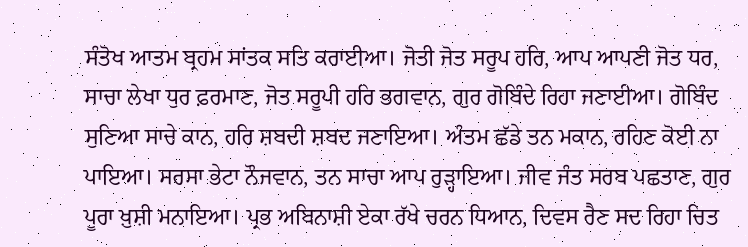ਸੰਤੋਖ ਆਤਮ ਬ੍ਰਹਮ ਸਾਂਤਕ ਸਤਿ ਕਰਾਈਆ। ਜੋਤੀ ਜੋਤ ਸਰੂਪ ਹਰਿ, ਆਪ ਆਪਣੀ ਜੋਤ ਧਰ, ਸਾਚਾ ਲੇਖਾ ਧੁਰ ਫ਼ਰਮਾਣ, ਜੋਤ ਸਰੂਪੀ ਹਰਿ ਭਗਵਾਨ, ਗੁਰ ਗੋਬਿੰਦੇ ਰਿਹਾ ਜਣਾਈਆ। ਗੋਬਿੰਦ ਸੁਣਿਆ ਸਾਚੇ ਕਾਨ, ਹਰਿ ਸ਼ਬਦੀ ਸ਼ਬਦ ਜਣਾਇਆ। ਅੰਤਮ ਛੱਡੇ ਤਨ ਮਕਾਨ, ਰਹਿਣ ਕੋਈ ਨਾ ਪਾਇਆ। ਸਰਸਾ ਭੇਟਾ ਨੌਜਵਾਨ, ਤਨ ਸਾਚਾ ਆਪ ਰੁੜ੍ਹਾਇਆ। ਜੀਵ ਜੰਤ ਸਰਬ ਪਛਤਾਣ, ਗੁਰ ਪੂਰਾ ਖ਼ੁਸ਼ੀ ਮਨਾਇਆ। ਪ੍ਰਭ ਅਬਿਨਾਸ਼ੀ ਏਕਾ ਰੱਖੇ ਚਰਨ ਧਿਆਨ, ਦਿਵਸ ਰੈਣ ਸਦ ਰਿਹਾ ਚਿਤ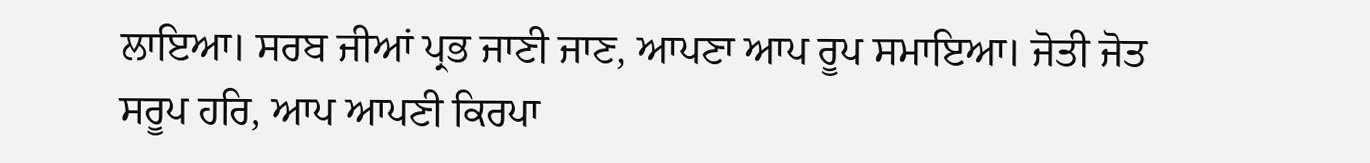ਲਾਇਆ। ਸਰਬ ਜੀਆਂ ਪ੍ਰਭ ਜਾਣੀ ਜਾਣ, ਆਪਣਾ ਆਪ ਰੂਪ ਸਮਾਇਆ। ਜੋਤੀ ਜੋਤ ਸਰੂਪ ਹਰਿ, ਆਪ ਆਪਣੀ ਕਿਰਪਾ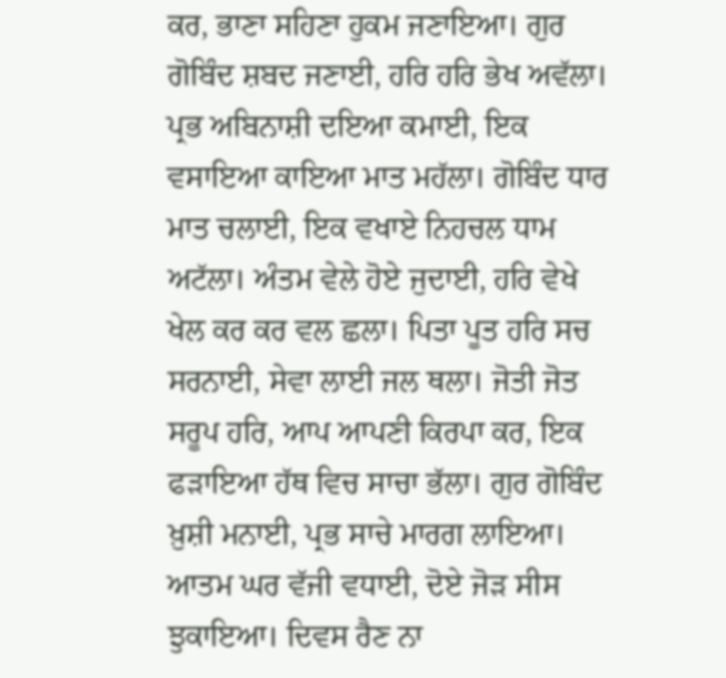ਕਰ, ਭਾਣਾ ਸਹਿਣਾ ਹੁਕਮ ਜਣਾਇਆ। ਗੁਰ ਗੋਬਿੰਦ ਸ਼ਬਦ ਜਣਾਈ, ਹਰਿ ਹਰਿ ਭੇਖ ਅਵੱਲਾ। ਪ੍ਰਭ ਅਬਿਨਾਸ਼ੀ ਦਇਆ ਕਮਾਈ, ਇਕ ਵਸਾਇਆ ਕਾਇਆ ਮਾਤ ਮਹੱਲਾ। ਗੋਬਿੰਦ ਧਾਰ ਮਾਤ ਚਲਾਈ, ਇਕ ਵਖਾਏ ਨਿਹਚਲ ਧਾਮ ਅਟੱਲਾ। ਅੰਤਮ ਵੇਲੇ ਹੋਏ ਜੁਦਾਈ, ਹਰਿ ਵੇਖੇ ਖੇਲ ਕਰ ਕਰ ਵਲ ਛਲਾ। ਪਿਤਾ ਪੂਤ ਹਰਿ ਸਚ ਸਰਨਾਈ, ਸੇਵਾ ਲਾਈ ਜਲ ਥਲਾ। ਜੋਤੀ ਜੋਤ ਸਰੂਪ ਹਰਿ, ਆਪ ਆਪਣੀ ਕਿਰਪਾ ਕਰ, ਇਕ ਫੜਾਇਆ ਹੱਥ ਵਿਚ ਸਾਚਾ ਭੱਲਾ। ਗੁਰ ਗੋਬਿੰਦ ਖ਼ੁਸ਼ੀ ਮਨਾਈ, ਪ੍ਰਭ ਸਾਚੇ ਮਾਰਗ ਲਾਇਆ। ਆਤਮ ਘਰ ਵੱਜੀ ਵਧਾਈ, ਦੋਏ ਜੋੜ ਸੀਸ ਝੁਕਾਇਆ। ਦਿਵਸ ਰੈਣ ਨਾ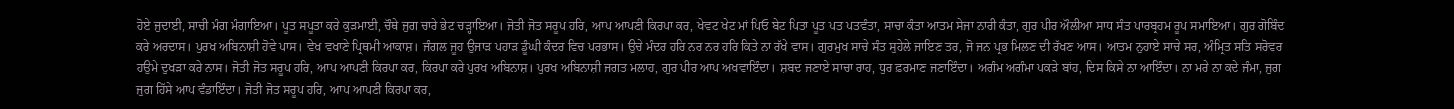ਹੋਏ ਜੁਦਾਈ, ਸਾਚੀ ਮੰਗ ਮੰਗਾਇਆ। ਪੂਤ ਸਪੂਤਾ ਕਰੇ ਕੁੜਮਾਈ, ਚੌਥੇ ਜੁਗ ਚਾਰੇ ਭੇਟ ਚੜ੍ਹਾਇਆ। ਜੋਤੀ ਜੋਤ ਸਰੂਪ ਹਰਿ, ਆਪ ਆਪਣੀ ਕਿਰਪਾ ਕਰ, ਖੇਵਟ ਖੇਟ ਮਾਂ ਪਿਓ ਬੇਟ ਪਿਤਾ ਪੂਤ ਪਤ ਪਤਵੰਤਾ, ਸਾਚਾ ਕੰਤਾ ਆਤਮ ਸੇਜਾ ਨਾਰੀ ਕੰਤਾ, ਗੁਰ ਪੀਰ ਔਲੀਆ ਸਾਧ ਸੰਤ ਪਾਰਬ੍ਰਹਮ ਰੂਪ ਸਮਾਇਆ। ਗੁਰ ਗੋਬਿੰਦ ਕਰੇ ਅਰਦਾਸ। ਪੁਰਖ ਅਬਿਨਾਸ਼ੀ ਹੋਵੇ ਪਾਸ। ਵੇਖ ਵਖਾਣੇ ਪ੍ਰਿਥਮੀ ਆਕਾਸ਼। ਜੰਗਲ ਜੂਹ ਉਜਾੜ ਪਹਾੜ ਡੂੰਘੀ ਕੰਦਰ ਵਿਚ ਪਰਭਾਸ। ਉਚੇ ਮੰਦਰ ਹਰਿ ਨਰ ਨਰ ਹਰਿ ਕਿਤੇ ਨਾ ਰੱਖੇ ਵਾਸ। ਗੁਰਮੁਖ ਸਾਚੇ ਸੰਤ ਸੁਹੇਲੇ ਜਾਇਣ ਤਰ, ਜੋ ਜਨ ਪ੍ਰਭ ਮਿਲਣ ਦੀ ਰੱਖਣ ਆਸ। ਆਤਮ ਨੁਹਾਏ ਸਾਚੇ ਸਰ, ਅੰਮ੍ਰਿਤ ਸਤਿ ਸਰੋਵਰ ਹਉਮੇ ਦੁਖੜਾ ਕਰੇ ਨਾਸ। ਜੋਤੀ ਜੋਤ ਸਰੂਪ ਹਰਿ, ਆਪ ਆਪਣੀ ਕਿਰਪਾ ਕਰ, ਕਿਰਪਾ ਕਰੇ ਪੁਰਖ ਅਬਿਨਾਸ਼। ਪੁਰਖ ਅਬਿਨਾਸ਼ੀ ਜਗਤ ਮਲਾਹ, ਗੁਰ ਪੀਰ ਆਪ ਅਖਵਾਇੰਦਾ। ਸ਼ਬਦ ਜਣਾਏ ਸਾਚਾ ਰਾਹ, ਧੁਰ ਫ਼ਰਮਾਣ ਜਣਾਇੰਦਾ। ਅਗੰਮ ਅਗੰਮਾ ਪਕੜੇ ਬਾਂਹ, ਦਿਸ ਕਿਸੇ ਨਾ ਆਇੰਦਾ। ਨਾ ਮਰੇ ਨਾ ਕਦੇ ਜੰਮਾ, ਜੁਗ ਜੁਗ ਹਿੱਸੇ ਆਪ ਵੰਡਾਇੰਦਾ। ਜੋਤੀ ਜੋਤ ਸਰੂਪ ਹਰਿ, ਆਪ ਆਪਣੀ ਕਿਰਪਾ ਕਰ,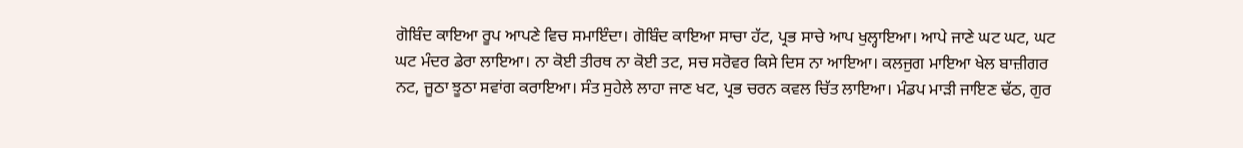ਗੋਬਿੰਦ ਕਾਇਆ ਰੂਪ ਆਪਣੇ ਵਿਚ ਸਮਾਇੰਦਾ। ਗੋਬਿੰਦ ਕਾਇਆ ਸਾਚਾ ਹੱਟ, ਪ੍ਰਭ ਸਾਚੇ ਆਪ ਖੁਲ੍ਹਾਇਆ। ਆਪੇ ਜਾਣੇ ਘਟ ਘਟ, ਘਟ ਘਟ ਮੰਦਰ ਡੇਰਾ ਲਾਇਆ। ਨਾ ਕੋਈ ਤੀਰਥ ਨਾ ਕੋਈ ਤਟ, ਸਚ ਸਰੋਵਰ ਕਿਸੇ ਦਿਸ ਨਾ ਆਇਆ। ਕਲਜੁਗ ਮਾਇਆ ਖੇਲ ਬਾਜ਼ੀਗਰ ਨਟ, ਜੂਠਾ ਝੂਠਾ ਸਵਾਂਗ ਕਰਾਇਆ। ਸੰਤ ਸੁਹੇਲੇ ਲਾਹਾ ਜਾਣ ਖਟ, ਪ੍ਰਭ ਚਰਨ ਕਵਲ ਚਿੱਤ ਲਾਇਆ। ਮੰਡਪ ਮਾੜੀ ਜਾਇਣ ਢੱਠ, ਗੁਰ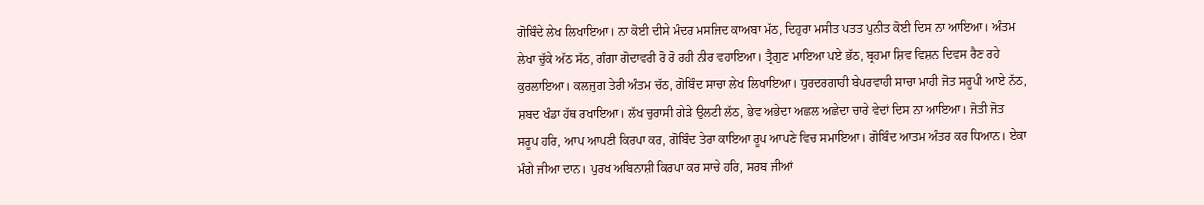ਗੋਬਿੰਦੇ ਲੇਖ ਲਿਖਾਇਆ। ਨਾ ਕੋਈ ਦੀਸੇ ਮੰਦਰ ਮਸਜਿਦ ਕਾਅਬਾ ਮੱਠ, ਦਿਹੁਰਾ ਮਸੀਤ ਪਤਤ ਪੁਨੀਤ ਕੋਈ ਦਿਸ ਨਾ ਆਇਆ। ਅੰਤਮ ਲੇਖਾ ਚੁੱਕੇ ਅੱਠ ਸੱਠ, ਗੰਗਾ ਗੋਦਾਵਰੀ ਰੋ ਰੋ ਰਹੀ ਨੀਰ ਵਹਾਇਆ। ਤ੍ਰੈਗੁਣ ਮਾਇਆ ਪਏ ਭੱਠ, ਬ੍ਰਹਮਾ ਸ਼ਿਵ ਵਿਸ਼ਨ ਦਿਵਸ ਰੈਣ ਰਹੇ ਕੁਰਲਾਇਆ। ਕਲਜੁਗ ਤੇਰੀ ਅੰਤਮ ਚੱਠ, ਗੋਬਿੰਦ ਸਾਚਾ ਲੇਖ ਲਿਖਾਇਆ। ਧੁਰਦਰਗਾਹੀ ਬੇਪਰਵਾਹੀ ਸਾਚਾ ਮਾਹੀ ਜੋਤ ਸਰੂਪੀ ਆਏ ਨੱਠ, ਸ਼ਬਦ ਖੰਡਾ ਹੱਥ ਰਖਾਇਆ। ਲੱਖ ਚੁਰਾਸੀ ਗੇੜੇ ਉਲਟੀ ਲੱਠ, ਭੇਵ ਅਭੇਦਾ ਅਛਲ ਅਛੇਦਾ ਚਾਰੇ ਵੇਦਾਂ ਦਿਸ ਨਾ ਆਇਆ। ਜੋਤੀ ਜੋਤ ਸਰੂਪ ਹਰਿ, ਆਪ ਆਪਣੀ ਕਿਰਪਾ ਕਰ, ਗੋਬਿੰਦ ਤੇਰਾ ਕਾਇਆ ਰੂਪ ਆਪਣੇ ਵਿਚ ਸਮਾਇਆ। ਗੋਬਿੰਦ ਆਤਮ ਅੰਤਰ ਕਰ ਧਿਆਨ। ਏਕਾ ਮੰਗੇ ਜੀਆ ਦਾਨ। ਪੁਰਖ ਅਬਿਨਾਸ਼ੀ ਕਿਰਪਾ ਕਰ ਸਾਚੇ ਹਰਿ, ਸਰਬ ਜੀਆਂ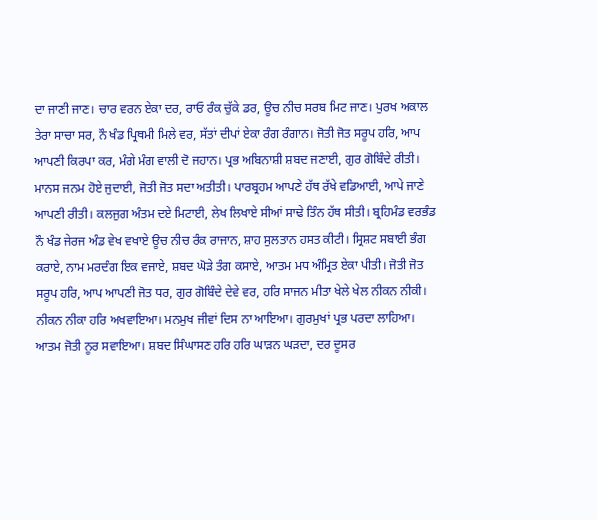ਦਾ ਜਾਣੀ ਜਾਣ। ਚਾਰ ਵਰਨ ਏਕਾ ਦਰ, ਰਾਓ ਰੰਕ ਚੁੱਕੇ ਡਰ, ਊਚ ਨੀਚ ਸਰਬ ਮਿਟ ਜਾਣ। ਪੁਰਖ ਅਕਾਲ ਤੇਰਾ ਸਾਚਾ ਸਰ, ਨੌ ਖੰਡ ਪ੍ਰਿਥਮੀ ਮਿਲੇ ਵਰ, ਸੱਤਾਂ ਦੀਪਾਂ ਏਕਾ ਰੰਗ ਰੰਗਾਨ। ਜੋਤੀ ਜੋਤ ਸਰੂਪ ਹਰਿ, ਆਪ ਆਪਣੀ ਕਿਰਪਾ ਕਰ, ਮੰਗੇ ਮੰਗ ਵਾਲੀ ਦੋ ਜਹਾਨ। ਪ੍ਰਭ ਅਬਿਨਾਸ਼ੀ ਸ਼ਬਦ ਜਣਾਈ, ਗੁਰ ਗੋਬਿੰਦੇ ਰੀਤੀ। ਮਾਨਸ ਜਨਮ ਹੋਏ ਜੁਦਾਈ, ਜੋਤੀ ਜੋਤ ਸਦਾ ਅਤੀਤੀ। ਪਾਰਬ੍ਰਹਮ ਆਪਣੇ ਹੱਥ ਰੱਖੇ ਵਡਿਆਈ, ਆਪੇ ਜਾਣੇ ਆਪਣੀ ਰੀਤੀ। ਕਲਜੁਗ ਅੰਤਮ ਦਏ ਮਿਟਾਈ, ਲੇਖ ਲਿਖਾਏ ਸੀਆਂ ਸਾਢੇ ਤਿੰਨ ਹੱਥ ਸੀਤੀ। ਬ੍ਰਹਿਮੰਡ ਵਰਭੰਡ ਨੌ ਖੰਡ ਜੇਰਜ ਅੰਡ ਵੇਖ ਵਖਾਏ ਊਚ ਨੀਚ ਰੰਕ ਰਾਜਾਨ, ਸ਼ਾਹ ਸੁਲਤਾਨ ਹਸਤ ਕੀਟੀ। ਸ੍ਰਿਸ਼ਟ ਸਬਾਈ ਭੰਗ ਕਰਾਏ, ਨਾਮ ਮਰਦੰਗ ਇਕ ਵਜਾਏ, ਸ਼ਬਦ ਘੋੜੇ ਤੰਗ ਕਸਾਏ, ਆਤਮ ਮਧ ਅੰਮ੍ਰਿਤ ਏਕਾ ਪੀਤੀ। ਜੋਤੀ ਜੋਤ ਸਰੂਪ ਹਰਿ, ਆਪ ਆਪਣੀ ਜੋਤ ਧਰ, ਗੁਰ ਗੋਬਿੰਦੇ ਦੇਵੇ ਵਰ, ਹਰਿ ਸਾਜਨ ਮੀਤਾ ਖੇਲੇ ਖੇਲ ਨੀਕਨ ਨੀਕੀ। ਨੀਕਨ ਨੀਕਾ ਹਰਿ ਅਖਵਾਇਆ। ਮਨਮੁਖ ਜੀਵਾਂ ਦਿਸ ਨਾ ਆਇਆ। ਗੁਰਮੁਖਾਂ ਪ੍ਰਭ ਪਰਦਾ ਲਾਹਿਆ। ਆਤਮ ਜੋਤੀ ਨੂਰ ਸਵਾਇਆ। ਸ਼ਬਦ ਸਿੰਘਾਸਣ ਹਰਿ ਹਰਿ ਘਾੜਨ ਘੜਦਾ, ਦਰ ਦੂਸਰ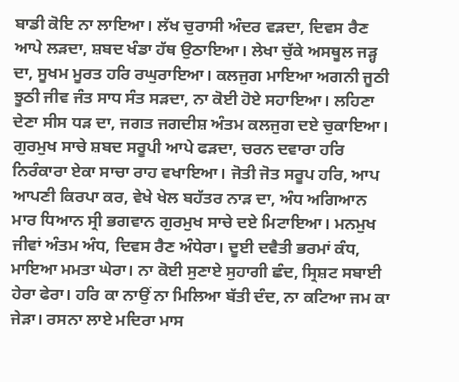ਬਾਡੀ ਕੋਇ ਨਾ ਲਾਇਆ। ਲੱਖ ਚੁਰਾਸੀ ਅੰਦਰ ਵੜਦਾ, ਦਿਵਸ ਰੈਣ ਆਪੇ ਲੜਦਾ, ਸ਼ਬਦ ਖੰਡਾ ਹੱਥ ਉਠਾਇਆ। ਲੇਖਾ ਚੁੱਕੇ ਅਸਥੂਲ ਜੜ੍ਹ ਦਾ, ਸੂਖਮ ਮੂਰਤ ਹਰਿ ਰਘੁਰਾਇਆ। ਕਲਜੁਗ ਮਾਇਆ ਅਗਨੀ ਜੂਠੀ ਝੂਠੀ ਜੀਵ ਜੰਤ ਸਾਧ ਸੰਤ ਸੜਦਾ, ਨਾ ਕੋਈ ਹੋਏ ਸਹਾਇਆ। ਲਹਿਣਾ ਦੇਣਾ ਸੀਸ ਧੜ ਦਾ, ਜਗਤ ਜਗਦੀਸ਼ ਅੰਤਮ ਕਲਜੁਗ ਦਏ ਚੁਕਾਇਆ। ਗੁਰਮੁਖ ਸਾਚੇ ਸ਼ਬਦ ਸਰੂਪੀ ਆਪੇ ਫੜਦਾ, ਚਰਨ ਦਵਾਰਾ ਹਰਿ ਨਿਰੰਕਾਰਾ ਏਕਾ ਸਾਚਾ ਰਾਹ ਵਖਾਇਆ। ਜੋਤੀ ਜੋਤ ਸਰੂਪ ਹਰਿ, ਆਪ ਆਪਣੀ ਕਿਰਪਾ ਕਰ, ਵੇਖੇ ਖੇਲ ਬਹੱਤਰ ਨਾੜ ਦਾ, ਅੰਧ ਅਗਿਆਨ ਮਾਰ ਧਿਆਨ ਸ੍ਰੀ ਭਗਵਾਨ ਗੁਰਮੁਖ ਸਾਚੇ ਦਏ ਮਿਟਾਇਆ। ਮਨਮੁਖ ਜੀਵਾਂ ਅੰਤਮ ਅੰਧ, ਦਿਵਸ ਰੈਣ ਅੰਧੇਰਾ। ਦੂਈ ਦਵੈਤੀ ਭਰਮਾਂ ਕੰਧ, ਮਾਇਆ ਮਮਤਾ ਘੇਰਾ। ਨਾ ਕੋਈ ਸੁਣਾਏ ਸੁਹਾਗੀ ਛੰਦ, ਸ੍ਰਿਸ਼ਟ ਸਬਾਈ ਹੇਰਾ ਫੇਰਾ। ਹਰਿ ਕਾ ਨਾਉਂ ਨਾ ਮਿਲਿਆ ਬੱਤੀ ਦੰਦ, ਨਾ ਕਟਿਆ ਜਮ ਕਾ ਜੇੜਾ। ਰਸਨਾ ਲਾਏ ਮਦਿਰਾ ਮਾਸ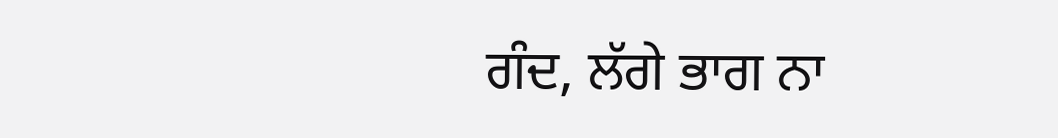ਗੰਦ, ਲੱਗੇ ਭਾਗ ਨਾ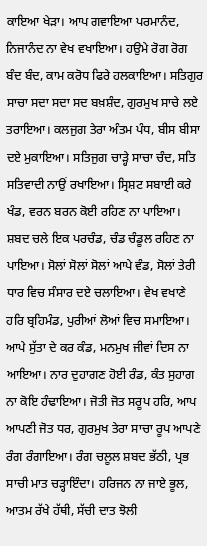ਕਾਇਆ ਖੇੜਾ। ਆਪ ਗਵਾਇਆ ਪਰਮਾਨੰਦ, ਨਿਜਾਨੰਦ ਨਾ ਵੇਖ ਵਖਾਇਆ। ਹਉਮੇ ਰੋਗ ਰੋਗ ਬੰਦ ਬੰਦ, ਕਾਮ ਕਰੋਧ ਫਿਰੇ ਹਲਕਾਇਆ। ਸਤਿਗੁਰ ਸਾਚਾ ਸਦਾ ਸਦਾ ਸਦ ਬਖ਼ਸ਼ੰਦ, ਗੁਰਮੁਖ ਸਾਚੇ ਲਏ ਤਰਾਇਆ। ਕਲਜੁਗ ਤੇਰਾ ਅੰਤਮ ਪੰਧ, ਬੀਸ ਬੀਸਾ ਦਏ ਮੁਕਾਇਆ। ਸਤਿਜੁਗ ਚਾੜ੍ਹੇ ਸਾਚਾ ਚੰਦ, ਸਤਿ ਸਤਿਵਾਦੀ ਨਾਉਂ ਰਖਾਇਆ। ਸ੍ਰਿਸ਼ਟ ਸਬਾਈ ਕਰੇ ਖੰਡ, ਵਰਨ ਬਰਨ ਕੋਈ ਰਹਿਣ ਨਾ ਪਾਇਆ। ਸ਼ਬਦ ਚਲੇ ਇਕ ਪਰਚੰਡ, ਚੰਡ ਚੰਡੂਲ ਰਹਿਣ ਨਾ ਪਾਇਆ। ਸੋਲਾਂ ਸੋਲਾਂ ਸੋਲਾਂ ਆਪੇ ਵੰਡ, ਸੋਲਾਂ ਤੇਰੀ ਧਾਰ ਵਿਚ ਸੰਸਾਰ ਦਏ ਚਲਾਇਆ। ਵੇਖ ਵਖਾਣੇ ਹਰਿ ਬ੍ਰਹਿਮੰਡ, ਪੁਰੀਆਂ ਲੋਆਂ ਵਿਚ ਸਮਾਇਆ। ਆਪੇ ਸੁੱਤਾ ਦੇ ਕਰ ਕੰਡ, ਮਨਮੁਖ ਜੀਵਾਂ ਦਿਸ ਨਾ ਆਇਆ। ਨਾਰ ਦੁਹਾਗਣ ਹੋਈ ਰੰਡ, ਕੰਤ ਸੁਹਾਗ ਨਾ ਕੋਇ ਹੰਢਾਇਆ। ਜੋਤੀ ਜੋਤ ਸਰੂਪ ਹਰਿ, ਆਪ ਆਪਣੀ ਜੋਤ ਧਰ, ਗੁਰਮੁਖ ਤੇਰਾ ਸਾਚਾ ਰੂਪ ਆਪਣੇ ਰੰਗ ਰੰਗਾਇਆ। ਰੰਗ ਚਲੂਲ ਸ਼ਬਦ ਭੱਠੀ, ਪ੍ਰਭ ਸਾਚੀ ਮਾਤ ਚੜ੍ਹਾਇੰਦਾ। ਹਰਿਜਨ ਨਾ ਜਾਏ ਭੂਲ, ਆਤਮ ਰੱਖੇ ਹੱਥੀ, ਸੱਚੀ ਦਾਤ ਝੋਲੀ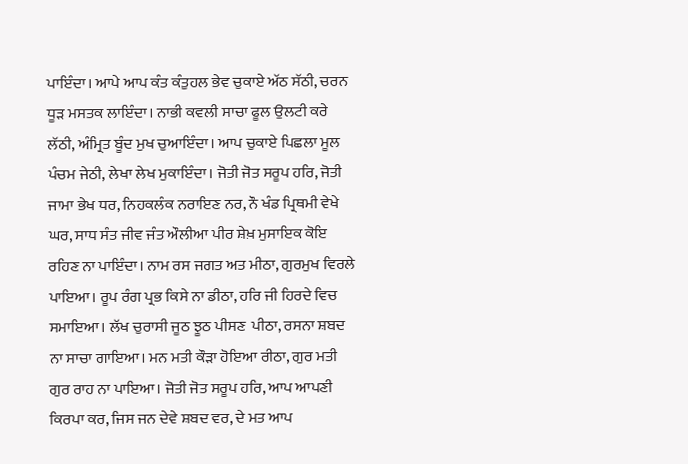ਪਾਇੰਦਾ। ਆਪੇ ਆਪ ਕੰਤ ਕੰਤੁਹਲ ਭੇਵ ਚੁਕਾਏ ਅੱਠ ਸੱਠੀ, ਚਰਨ ਧੂੜ ਮਸਤਕ ਲਾਇੰਦਾ। ਨਾਭੀ ਕਵਲੀ ਸਾਚਾ ਫੂਲ ਉਲਟੀ ਕਰੇ ਲੱਠੀ, ਅੰਮ੍ਰਿਤ ਬੂੰਦ ਮੁਖ ਚੁਆਇੰਦਾ। ਆਪ ਚੁਕਾਏ ਪਿਛਲਾ ਮੂਲ ਪੰਚਮ ਜੇਠੀ, ਲੇਖਾ ਲੇਖ ਮੁਕਾਇੰਦਾ। ਜੋਤੀ ਜੋਤ ਸਰੂਪ ਹਰਿ, ਜੋਤੀ ਜਾਮਾ ਭੇਖ ਧਰ, ਨਿਹਕਲੰਕ ਨਰਾਇਣ ਨਰ, ਨੌ ਖੰਡ ਪ੍ਰਿਥਮੀ ਵੇਖੇ ਘਰ, ਸਾਧ ਸੰਤ ਜੀਵ ਜੰਤ ਔਲੀਆ ਪੀਰ ਸ਼ੇਖ਼ ਮੁਸਾਇਕ ਕੋਇ ਰਹਿਣ ਨਾ ਪਾਇੰਦਾ। ਨਾਮ ਰਸ ਜਗਤ ਅਤ ਮੀਠਾ, ਗੁਰਮੁਖ ਵਿਰਲੇ ਪਾਇਆ। ਰੂਪ ਰੰਗ ਪ੍ਰਭ ਕਿਸੇ ਨਾ ਡੀਠਾ, ਹਰਿ ਜੀ ਹਿਰਦੇ ਵਿਚ ਸਮਾਇਆ। ਲੱਖ ਚੁਰਾਸੀ ਜੂਠ ਝੂਠ ਪੀਸਣ  ਪੀਠਾ, ਰਸਨਾ ਸ਼ਬਦ ਨਾ ਸਾਚਾ ਗਾਇਆ। ਮਨ ਮਤੀ ਕੌੜਾ ਹੋਇਆ ਰੀਠਾ, ਗੁਰ ਮਤੀ ਗੁਰ ਰਾਹ ਨਾ ਪਾਇਆ। ਜੋਤੀ ਜੋਤ ਸਰੂਪ ਹਰਿ, ਆਪ ਆਪਣੀ ਕਿਰਪਾ ਕਰ, ਜਿਸ ਜਨ ਦੇਵੇ ਸ਼ਬਦ ਵਰ, ਦੇ ਮਤ ਆਪ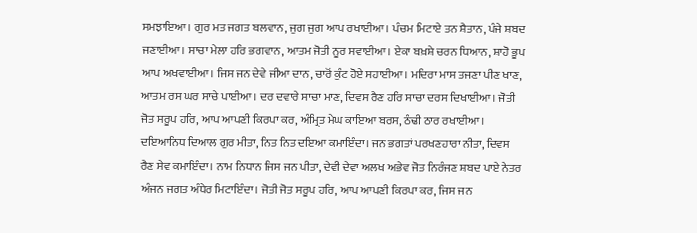ਸਮਝਾਇਆ। ਗੁਰ ਮਤ ਜਗਤ ਬਲਵਾਨ, ਜੁਗ ਜੁਗ ਆਪ ਰਖਾਈਆ। ਪੰਚਮ ਮਿਟਾਏ ਤਨ ਸ਼ੈਤਾਨ, ਪੰਜੇ ਸ਼ਬਦ ਜਣਾਈਆ। ਸਾਚਾ ਮੇਲਾ ਹਰਿ ਭਗਵਾਨ, ਆਤਮ ਜੋਤੀ ਨੂਰ ਸਵਾਈਆ। ਏਕਾ ਬਖ਼ਸ਼ੇ ਚਰਨ ਧਿਆਨ, ਸ਼ਾਹੋ ਭੂਪ ਆਪ ਅਖਵਾਈਆ। ਜਿਸ ਜਨ ਦੇਵੇ ਜੀਆ ਦਾਨ, ਚਾਰੋਂ ਕੁੰਟ ਹੋਏ ਸਹਾਈਆ। ਮਦਿਰਾ ਮਾਸ ਤਜਣਾ ਪੀਣ ਖਾਣ, ਆਤਮ ਰਸ ਘਰ ਸਾਚੇ ਪਾਈਆ। ਦਰ ਦਵਾਰੇ ਸਾਚਾ ਮਾਣ, ਦਿਵਸ ਰੈਣ ਹਰਿ ਸਾਚਾ ਦਰਸ ਦਿਖਾਈਆ। ਜੋਤੀ ਜੋਤ ਸਰੂਪ ਹਰਿ, ਆਪ ਆਪਣੀ ਕਿਰਪਾ ਕਰ, ਅੰਮ੍ਰਿਤ ਮੇਘ ਕਾਇਆ ਬਰਸ, ਠੰਢੀ ਠਾਰ ਰਖਾਈਆ। ਦਇਆਨਿਧ ਦਿਆਲ ਗੁਰ ਮੀਤਾ, ਨਿਤ ਨਿਤ ਦਇਆ ਕਮਾਇੰਦਾ। ਜਨ ਭਗਤਾਂ ਪਰਖਣਹਾਰਾ ਨੀਤਾ, ਦਿਵਸ ਰੈਣ ਸੇਵ ਕਮਾਇੰਦਾ। ਨਾਮ ਨਿਧਾਨ ਜਿਸ ਜਨ ਪੀਤਾ, ਦੇਵੀ ਦੇਵਾ ਅਲਖ ਅਭੇਵ ਜੋਤ ਨਿਰੰਜਣ ਸ਼ਬਦ ਪਾਏ ਨੇਤਰ ਅੰਜਨ ਜਗਤ ਅੰਧੇਰ ਮਿਟਾਇੰਦਾ। ਜੋਤੀ ਜੋਤ ਸਰੂਪ ਹਰਿ, ਆਪ ਆਪਣੀ ਕਿਰਪਾ ਕਰ, ਜਿਸ ਜਨ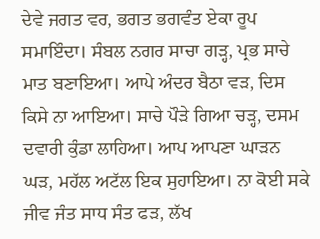ਦੇਵੇ ਜਗਤ ਵਰ, ਭਗਤ ਭਗਵੰਤ ਏਕਾ ਰੂਪ ਸਮਾਇੰਦਾ। ਸੰਬਲ ਨਗਰ ਸਾਚਾ ਗੜ੍ਹ, ਪ੍ਰਭ ਸਾਚੇ ਮਾਤ ਬਣਾਇਆ। ਆਪੇ ਅੰਦਰ ਬੈਠਾ ਵੜ, ਦਿਸ ਕਿਸੇ ਨਾ ਆਇਆ। ਸਾਚੇ ਪੌੜੇ ਗਿਆ ਚੜ੍ਹ, ਦਸਮ ਦਵਾਰੀ ਕੁੰਡਾ ਲਾਹਿਆ। ਆਪ ਆਪਣਾ ਘਾੜਨ ਘੜ, ਮਹੱਲ ਅਟੱਲ ਇਕ ਸੁਹਾਇਆ। ਨਾ ਕੋਈ ਸਕੇ ਜੀਵ ਜੰਤ ਸਾਧ ਸੰਤ ਫੜ, ਲੱਖ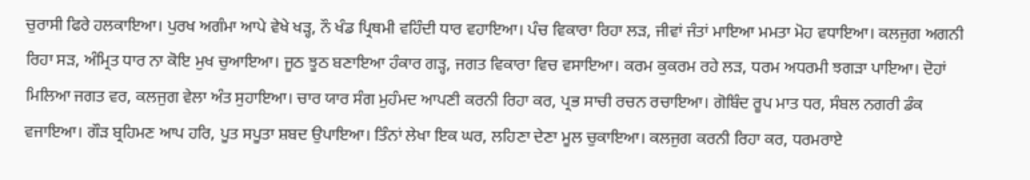ਚੁਰਾਸੀ ਫਿਰੇ ਹਲਕਾਇਆ। ਪੁਰਖ ਅਗੰਮਾ ਆਪੇ ਵੇਖੇ ਖੜ੍ਹ, ਨੌ ਖੰਡ ਪ੍ਰਿਥਮੀ ਵਹਿੰਦੀ ਧਾਰ ਵਹਾਇਆ। ਪੰਚ ਵਿਕਾਰਾ ਰਿਹਾ ਲੜ, ਜੀਵਾਂ ਜੰਤਾਂ ਮਾਇਆ ਮਮਤਾ ਮੋਹ ਵਧਾਇਆ। ਕਲਜੁਗ ਅਗਨੀ ਰਿਹਾ ਸੜ, ਅੰਮ੍ਰਿਤ ਧਾਰ ਨਾ ਕੋਇ ਮੁਖ ਚੁਆਇਆ। ਜੂਠ ਝੂਠ ਬਣਾਇਆ ਹੰਕਾਰ ਗੜ੍ਹ, ਜਗਤ ਵਿਕਾਰਾ ਵਿਚ ਵਸਾਇਆ। ਕਰਮ ਕੁਕਰਮ ਰਹੇ ਲੜ, ਧਰਮ ਅਧਰਮੀ ਝਗੜਾ ਪਾਇਆ। ਦੋਹਾਂ ਮਿਲਿਆ ਜਗਤ ਵਰ, ਕਲਜੁਗ ਵੇਲਾ ਅੰਤ ਸੁਹਾਇਆ। ਚਾਰ ਯਾਰ ਸੰਗ ਮੁਹੰਮਦ ਆਪਣੀ ਕਰਨੀ ਰਿਹਾ ਕਰ, ਪ੍ਰਭ ਸਾਚੀ ਰਚਨ ਰਚਾਇਆ। ਗੋਬਿੰਦ ਰੂਪ ਮਾਤ ਧਰ, ਸੰਬਲ ਨਗਰੀ ਡੰਕ ਵਜਾਇਆ। ਗੌੜ ਬ੍ਰਹਿਮਣ ਆਪ ਹਰਿ, ਪੂਤ ਸਪੂਤਾ ਸ਼ਬਦ ਉਪਾਇਆ। ਤਿੰਨਾਂ ਲੇਖਾ ਇਕ ਘਰ, ਲਹਿਣਾ ਦੇਣਾ ਮੂਲ ਚੁਕਾਇਆ। ਕਲਜੁਗ ਕਰਨੀ ਰਿਹਾ ਕਰ, ਧਰਮਰਾਏ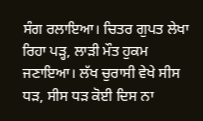ਸੰਗ ਰਲਾਇਆ। ਚਿਤਰ ਗੁਪਤ ਲੇਖਾ ਰਿਹਾ ਪੜ੍ਹ, ਲਾੜੀ ਮੌਤ ਹੁਕਮ ਜਣਾਇਆ। ਲੱਖ ਚੁਰਾਸੀ ਵੇਖੇ ਸੀਸ ਧੜ, ਸੀਸ ਧੜ ਕੋਈ ਦਿਸ ਨਾ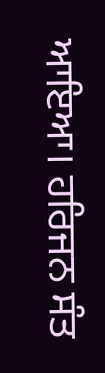ਆਇਆ। ਹਰਿਜਨ ਸੰਤ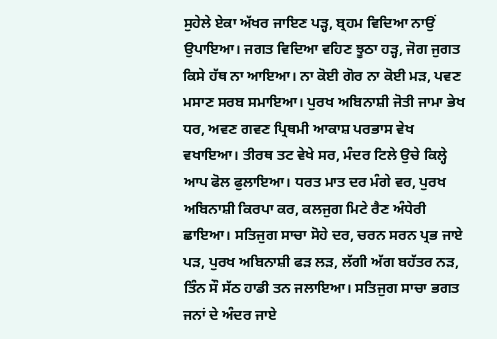ਸੁਹੇਲੇ ਏਕਾ ਅੱਖਰ ਜਾਇਣ ਪੜ੍ਹ, ਬ੍ਰਹਮ ਵਿਦਿਆ ਨਾਉਂ ਉਪਾਇਆ। ਜਗਤ ਵਿਦਿਆ ਵਹਿਣ ਝੂਠਾ ਹੜ੍ਹ, ਜੋਗ ਜੁਗਤ ਕਿਸੇ ਹੱਥ ਨਾ ਆਇਆ। ਨਾ ਕੋਈ ਗੋਰ ਨਾ ਕੋਈ ਮੜ, ਪਵਣ ਮਸਾਣ ਸਰਬ ਸਮਾਇਆ। ਪੁਰਖ ਅਬਿਨਾਸ਼ੀ ਜੋਤੀ ਜਾਮਾ ਭੇਖ ਧਰ, ਅਵਣ ਗਵਣ ਪ੍ਰਿਥਮੀ ਆਕਾਸ਼ ਪਰਭਾਸ ਵੇਖ ਵਖਾਇਆ। ਤੀਰਥ ਤਟ ਵੇਖੇ ਸਰ, ਮੰਦਰ ਟਿਲੇ ਉਚੇ ਕਿਲ੍ਹੇ ਆਪ ਫੋਲ ਫੁਲਾਇਆ। ਧਰਤ ਮਾਤ ਦਰ ਮੰਗੇ ਵਰ, ਪੁਰਖ ਅਬਿਨਾਸ਼ੀ ਕਿਰਪਾ ਕਰ, ਕਲਜੁਗ ਮਿਟੇ ਰੈਣ ਅੰਧੇਰੀ ਛਾਇਆ। ਸਤਿਜੁਗ ਸਾਚਾ ਸੋਹੇ ਦਰ, ਚਰਨ ਸਰਨ ਪ੍ਰਭ ਜਾਏ ਪੜ, ਪੁਰਖ ਅਬਿਨਾਸ਼ੀ ਫੜ ਲੜ, ਲੱਗੀ ਅੱਗ ਬਹੱਤਰ ਨੜ, ਤਿੰਨ ਸੌ ਸੱਠ ਹਾਡੀ ਤਨ ਜਲਾਇਆ। ਸਤਿਜੁਗ ਸਾਚਾ ਭਗਤ ਜਨਾਂ ਦੇ ਅੰਦਰ ਜਾਏ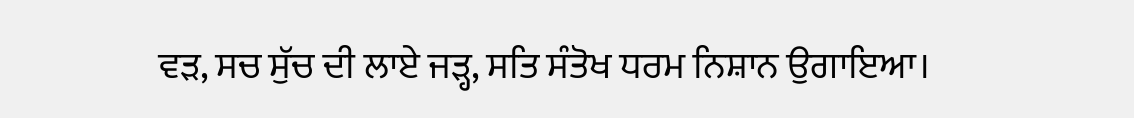ਵੜ, ਸਚ ਸੁੱਚ ਦੀ ਲਾਏ ਜੜ੍ਹ, ਸਤਿ ਸੰਤੋਖ ਧਰਮ ਨਿਸ਼ਾਨ ਉਗਾਇਆ।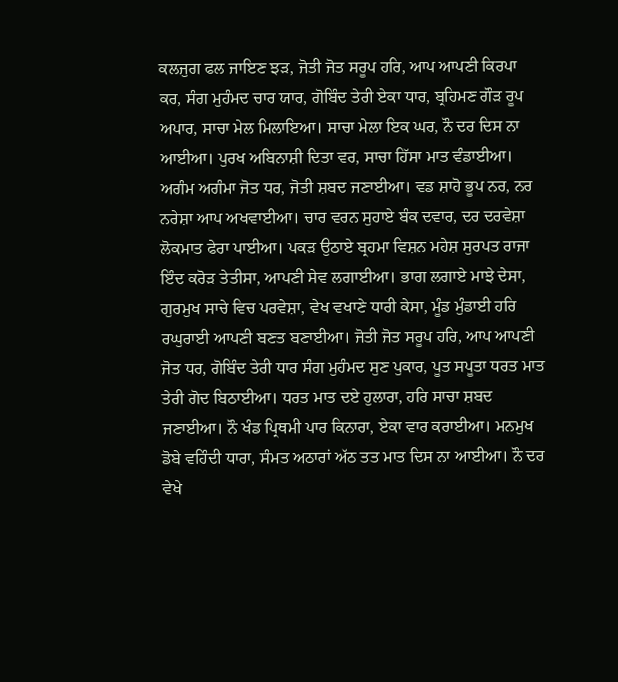ਕਲਜੁਗ ਫਲ ਜਾਇਣ ਝੜ, ਜੋਤੀ ਜੋਤ ਸਰੂਪ ਹਰਿ, ਆਪ ਆਪਣੀ ਕਿਰਪਾ ਕਰ, ਸੰਗ ਮੁਹੰਮਦ ਚਾਰ ਯਾਰ, ਗੋਬਿੰਦ ਤੇਰੀ ਏਕਾ ਧਾਰ, ਬ੍ਰਹਿਮਣ ਗੌੜ ਰੂਪ ਅਪਾਰ, ਸਾਚਾ ਮੇਲ ਮਿਲਾਇਆ। ਸਾਚਾ ਮੇਲਾ ਇਕ ਘਰ, ਨੌ ਦਰ ਦਿਸ ਨਾ ਆਈਆ। ਪੁਰਖ ਅਬਿਨਾਸ਼ੀ ਦਿਤਾ ਵਰ, ਸਾਚਾ ਹਿੱਸਾ ਮਾਤ ਵੰਡਾਈਆ। ਅਗੰਮ ਅਗੰਮਾ ਜੋਤ ਧਰ, ਜੋਤੀ ਸ਼ਬਦ ਜਣਾਈਆ। ਵਡ ਸ਼ਾਹੋ ਭੂਪ ਨਰ, ਨਰ ਨਰੇਸ਼ਾ ਆਪ ਅਖਵਾਈਆ। ਚਾਰ ਵਰਨ ਸੁਹਾਏ ਬੰਕ ਦਵਾਰ, ਦਰ ਦਰਵੇਸ਼ਾ ਲੋਕਮਾਤ ਫੇਰਾ ਪਾਈਆ। ਪਕੜ ਉਠਾਏ ਬ੍ਰਹਮਾ ਵਿਸ਼ਨ ਮਹੇਸ਼ ਸੁਰਪਤ ਰਾਜਾ ਇੰਦ ਕਰੋੜ ਤੇਤੀਸਾ, ਆਪਣੀ ਸੇਵ ਲਗਾਈਆ। ਭਾਗ ਲਗਾਏ ਮਾਝੇ ਦੇਸਾ, ਗੁਰਮੁਖ ਸਾਚੇ ਵਿਚ ਪਰਵੇਸ਼ਾ, ਵੇਖ ਵਖਾਣੇ ਧਾਰੀ ਕੇਸਾ, ਮੂੰਡ ਮੁੰਡਾਈ ਹਰਿ ਰਘੁਰਾਈ ਆਪਣੀ ਬਣਤ ਬਣਾਈਆ। ਜੋਤੀ ਜੋਤ ਸਰੂਪ ਹਰਿ, ਆਪ ਆਪਣੀ ਜੋਤ ਧਰ, ਗੋਬਿੰਦ ਤੇਰੀ ਧਾਰ ਸੰਗ ਮੁਹੰਮਦ ਸੁਣ ਪੁਕਾਰ, ਪੂਤ ਸਪੂਤਾ ਧਰਤ ਮਾਤ ਤੇਰੀ ਗੋਦ ਬਿਠਾਈਆ। ਧਰਤ ਮਾਤ ਦਏ ਹੁਲਾਰਾ, ਹਰਿ ਸਾਚਾ ਸ਼ਬਦ ਜਣਾਈਆ। ਨੌ ਖੰਡ ਪ੍ਰਿਥਮੀ ਪਾਰ ਕਿਨਾਰਾ, ਏਕਾ ਵਾਰ ਕਰਾਈਆ। ਮਨਮੁਖ ਡੋਬੇ ਵਹਿੰਦੀ ਧਾਰਾ, ਸੰਮਤ ਅਠਾਰਾਂ ਅੱਠ ਤਤ ਮਾਤ ਦਿਸ ਨਾ ਆਈਆ। ਨੌ ਦਰ ਵੇਖੇ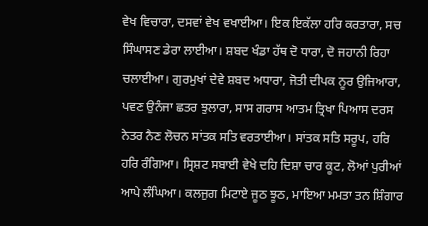ਵੇਖ ਵਿਚਾਰਾ, ਦਸਵਾਂ ਵੇਖ ਵਖਾਈਆ। ਇਕ ਇਕੱਲਾ ਹਰਿ ਕਰਤਾਰਾ, ਸਚ ਸਿੰਘਾਸਣ ਡੇਰਾ ਲਾਈਆ। ਸ਼ਬਦ ਖੰਡਾ ਹੱਥ ਦੋ ਧਾਰਾ, ਦੋ ਜਹਾਨੀ ਰਿਹਾ ਚਲਾਈਆ। ਗੁਰਮੁਖਾਂ ਦੇਵੇ ਸ਼ਬਦ ਅਧਾਰਾ, ਜੋਤੀ ਦੀਪਕ ਨੂਰ ਉਜਿਆਰਾ, ਪਵਣ ਉਨੰਜਾ ਛਤਰ ਝੁਲਾਰਾ, ਸਾਸ ਗਰਾਸ ਆਤਮ ਤ੍ਰਿਖਾ ਪਿਆਸ ਦਰਸ ਨੇਤਰ ਨੈਣ ਲੋਚਨ ਸਾਂਤਕ ਸਤਿ ਵਰਤਾਈਆ। ਸਾਂਤਕ ਸਤਿ ਸਰੂਪ, ਹਰਿ ਹਰਿ ਰੰਗਿਆ। ਸ੍ਰਿਸ਼ਟ ਸਬਾਈ ਵੇਖੇ ਦਹਿ ਦਿਸ਼ਾ ਚਾਰ ਕੂਟ, ਲੋਆਂ ਪੁਰੀਆਂ ਆਪੇ ਲੰਘਿਆ। ਕਲਜੁਗ ਮਿਟਾਏ ਜੂਠ ਝੂਠ, ਮਾਇਆ ਮਮਤਾ ਤਨ ਸ਼ਿੰਗਾਰ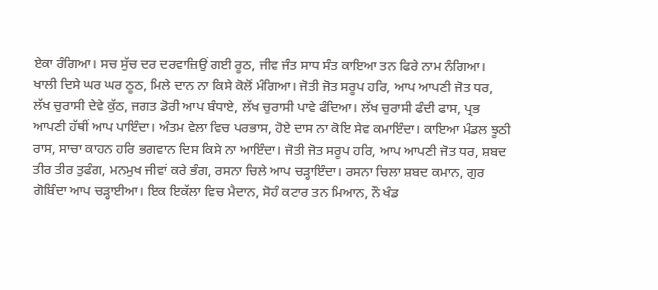ਏਕਾ ਰੰਗਿਆ। ਸਚ ਸੁੱਚ ਦਰ ਦਰਵਾਜ਼ਿਉਂ ਗਈ ਰੂਠ, ਜੀਵ ਜੰਤ ਸਾਧ ਸੰਤ ਕਾਇਆ ਤਨ ਫਿਰੇ ਨਾਮ ਨੰਗਿਆ। ਖਾਲੀ ਦਿਸੇ ਘਰ ਘਰ ਠੂਠ, ਮਿਲੇ ਦਾਨ ਨਾ ਕਿਸੇ ਕੋਲੋਂ ਮੰਗਿਆ। ਜੋਤੀ ਜੋਤ ਸਰੂਪ ਹਰਿ, ਆਪ ਆਪਣੀ ਜੋਤ ਧਰ, ਲੱਖ ਚੁਰਾਸੀ ਦੇਵੇ ਕੁੱਠ, ਜਗਤ ਡੋਰੀ ਆਪ ਬੰਧਾਏ, ਲੱਖ ਚੁਰਾਸੀ ਪਾਵੇ ਫੰਦਿਆ। ਲੱਖ ਚੁਰਾਸੀ ਫੰਦੀ ਫਾਸ, ਪ੍ਰਭ ਆਪਣੀ ਹੱਥੀਂ ਆਪ ਪਾਇੰਦਾ। ਅੰਤਮ ਵੇਲਾ ਵਿਚ ਪਰਭਾਸ, ਹੋਏ ਦਾਸ ਨਾ ਕੋਇ ਸੇਵ ਕਮਾਇੰਦਾ। ਕਾਇਆ ਮੰਡਲ ਝੂਠੀ ਰਾਸ, ਸਾਚਾ ਕਾਹਨ ਹਰਿ ਭਗਵਾਨ ਦਿਸ ਕਿਸੇ ਨਾ ਆਇੰਦਾ। ਜੋਤੀ ਜੋਤ ਸਰੂਪ ਹਰਿ, ਆਪ ਆਪਣੀ ਜੋਤ ਧਰ, ਸ਼ਬਦ ਤੀਰ ਤੀਰ ਤੁਫੰਗ, ਮਨਮੁਖ ਜੀਵਾਂ ਕਰੇ ਭੰਗ, ਰਸਨਾ ਚਿਲੇ ਆਪ ਚੜ੍ਹਾਇੰਦਾ। ਰਸਨਾ ਚਿਲਾ ਸ਼ਬਦ ਕਮਾਨ, ਗੁਰ ਗੋਬਿੰਦਾ ਆਪ ਚੜ੍ਹਾਈਆ। ਇਕ ਇਕੱਲਾ ਵਿਚ ਮੈਦਾਨ, ਸੋਹੰ ਕਟਾਰ ਤਨ ਮਿਆਨ, ਨੌ ਖੰਡ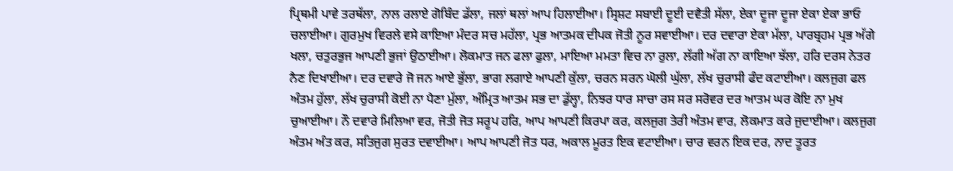ਪ੍ਰਿਥਮੀ ਪਾਵੇ ਤਰਥੱਲਾ, ਨਾਲ ਰਲਾਏ ਗੋਬਿੰਦ ਡੱਲਾ, ਜਲਾਂ ਥਲਾਂ ਆਪ ਹਿਲਾਈਆ। ਸ੍ਰਿਸ਼ਟ ਸਬਾਈ ਦੂਈ ਦਵੈਤੀ ਸੱਲਾ, ਏਕਾ ਦੂਜਾ ਦੂਜਾ ਏਕਾ ਏਕਾ ਭਾਓ ਚਲਾਈਆ। ਗੁਰਮੁਖ ਵਿਰਲੇ ਵਸੇ ਕਾਇਆ ਮੰਦਰ ਸਚ ਮਹੱਲਾ, ਪ੍ਰਭ ਆਤਮਕ ਦੀਪਕ ਜੋਤੀ ਨੂਰ ਸਵਾਈਆ। ਦਰ ਦਵਾਰਾ ਏਕਾ ਮੱਲਾ, ਪਾਰਬ੍ਰਹਮ ਪ੍ਰਭ ਅੱਗੇ ਖਲਾ, ਚਤੁਰਭੁਜ ਆਪਣੀ ਭੁਜਾਂ ਉਠਾਈਆ। ਲੋਕਮਾਤ ਜਨ ਫਲਾ ਫੁਲਾ, ਮਾਇਆ ਮਮਤਾ ਵਿਚ ਨਾ ਰੁਲਾ, ਲੱਗੀ ਅੱਗ ਨਾ ਕਾਇਆ ਝੱਲਾ, ਹਰਿ ਦਰਸ ਨੇਤਰ ਨੈਣ ਦਿਖਾਈਆ। ਦਰ ਦਵਾਰੇ ਜੋ ਜਨ ਆਏ ਭੁੱਲਾ, ਭਾਗ ਲਗਾਏ ਆਪਣੀ ਕੁੱਲਾ, ਚਰਨ ਸਰਨ ਘੋਲੀ ਘੁੱਲਾ, ਲੱਖ ਚੁਰਾਸੀ ਫੰਦ ਕਟਾਈਆ। ਕਲਜੁਗ ਫਲ ਅੰਤਮ ਹੁੱਲਾ, ਲੱਖ ਚੁਰਾਸੀ ਕੋਈ ਨਾ ਪੈਣਾ ਮੁੱਲਾ, ਅੰਮ੍ਰਿਤ ਆਤਮ ਸਭ ਦਾ ਡੁੱਲ੍ਹਾ, ਨਿਝਰ ਧਾਰ ਸਾਚਾ ਰਸ ਸਰ ਸਰੋਵਰ ਦਰ ਆਤਮ ਘਰ ਕੋਇ ਨਾ ਮੁਖ ਚੁਆਈਆ। ਨੌ ਦਵਾਰੇ ਮਿਲਿਆ ਵਰ, ਜੋਤੀ ਜੋਤ ਸਰੂਪ ਹਰਿ, ਆਪ ਆਪਣੀ ਕਿਰਪਾ ਕਰ, ਕਲਜੁਗ ਤੇਰੀ ਅੰਤਮ ਵਾਰ, ਲੋਕਮਾਤ ਕਰੇ ਜੁਦਾਈਆ। ਕਲਜੁਗ ਅੰਤਮ ਅੰਤ ਕਰ, ਸਤਿਜੁਗ ਸੁਰਤ ਦਵਾਈਆ। ਆਪ ਆਪਣੀ ਜੋਤ ਧਰ, ਅਕਾਲ ਮੂਰਤ ਇਕ ਵਟਾਈਆ। ਚਾਰ ਵਰਨ ਇਕ ਦਰ, ਨਾਦ ਤੂਰਤ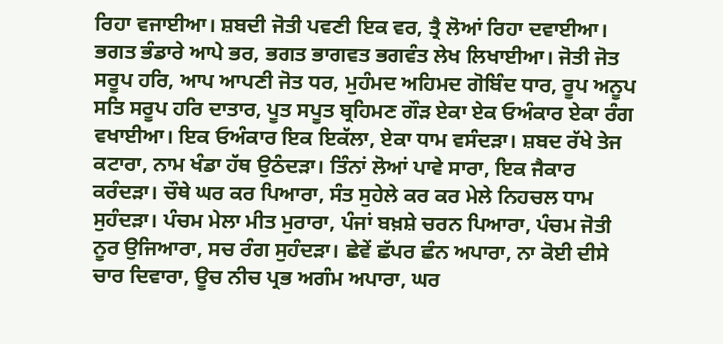ਰਿਹਾ ਵਜਾਈਆ। ਸ਼ਬਦੀ ਜੋਤੀ ਪਵਣੀ ਇਕ ਵਰ, ਤ੍ਰੈ ਲੋਆਂ ਰਿਹਾ ਦਵਾਈਆ। ਭਗਤ ਭੰਡਾਰੇ ਆਪੇ ਭਰ, ਭਗਤ ਭਾਗਵਤ ਭਗਵੰਤ ਲੇਖ ਲਿਖਾਈਆ। ਜੋਤੀ ਜੋਤ ਸਰੂਪ ਹਰਿ, ਆਪ ਆਪਣੀ ਜੋਤ ਧਰ, ਮੁਹੰਮਦ ਅਹਿਮਦ ਗੋਬਿੰਦ ਧਾਰ, ਰੂਪ ਅਨੂਪ ਸਤਿ ਸਰੂਪ ਹਰਿ ਦਾਤਾਰ, ਪੂਤ ਸਪੂਤ ਬ੍ਰਹਿਮਣ ਗੌੜ ਏਕਾ ਏਕ ਓਅੰਕਾਰ ਏਕਾ ਰੰਗ ਵਖਾਈਆ। ਇਕ ਓਅੰਕਾਰ ਇਕ ਇਕੱਲਾ, ਏਕਾ ਧਾਮ ਵਸੰਦੜਾ। ਸ਼ਬਦ ਰੱਖੇ ਤੇਜ ਕਟਾਰਾ, ਨਾਮ ਖੰਡਾ ਹੱਥ ਉਠੰਦੜਾ। ਤਿੰਨਾਂ ਲੋਆਂ ਪਾਵੇ ਸਾਰਾ, ਇਕ ਜੈਕਾਰ ਕਰੰਦੜਾ। ਚੌਥੇ ਘਰ ਕਰ ਪਿਆਰਾ, ਸੰਤ ਸੁਹੇਲੇ ਕਰ ਕਰ ਮੇਲੇ ਨਿਹਚਲ ਧਾਮ ਸੁਹੰਦੜਾ। ਪੰਚਮ ਮੇਲਾ ਮੀਤ ਮੁਰਾਰਾ, ਪੰਜਾਂ ਬਖ਼ਸ਼ੇ ਚਰਨ ਪਿਆਰਾ, ਪੰਚਮ ਜੋਤੀ ਨੂਰ ਉਜਿਆਰਾ, ਸਚ ਰੰਗ ਸੁਹੰਦੜਾ। ਛੇਵੇਂ ਛੱਪਰ ਛੰਨ ਅਪਾਰਾ, ਨਾ ਕੋਈ ਦੀਸੇ ਚਾਰ ਦਿਵਾਰਾ, ਊਚ ਨੀਚ ਪ੍ਰਭ ਅਗੰਮ ਅਪਾਰਾ, ਘਰ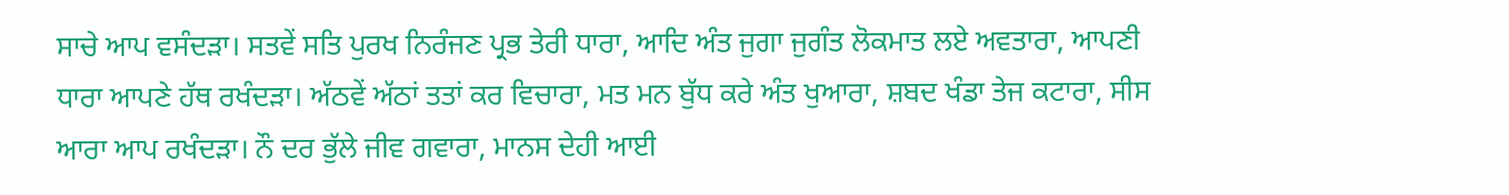ਸਾਚੇ ਆਪ ਵਸੰਦੜਾ। ਸਤਵੇਂ ਸਤਿ ਪੁਰਖ ਨਿਰੰਜਣ ਪ੍ਰਭ ਤੇਰੀ ਧਾਰਾ, ਆਦਿ ਅੰਤ ਜੁਗਾ ਜੁਗੰਤ ਲੋਕਮਾਤ ਲਏ ਅਵਤਾਰਾ, ਆਪਣੀ ਧਾਰਾ ਆਪਣੇ ਹੱਥ ਰਖੰਦੜਾ। ਅੱਠਵੇਂ ਅੱਠਾਂ ਤਤਾਂ ਕਰ ਵਿਚਾਰਾ, ਮਤ ਮਨ ਬੁੱਧ ਕਰੇ ਅੰਤ ਖੁਆਰਾ, ਸ਼ਬਦ ਖੰਡਾ ਤੇਜ ਕਟਾਰਾ, ਸੀਸ ਆਰਾ ਆਪ ਰਖੰਦੜਾ। ਨੌ ਦਰ ਭੁੱਲੇ ਜੀਵ ਗਵਾਰਾ, ਮਾਨਸ ਦੇਹੀ ਆਈ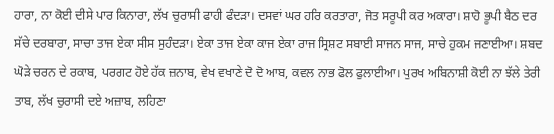ਹਾਰਾ, ਨਾ ਕੋਈ ਦੀਸੇ ਪਾਰ ਕਿਨਾਰਾ, ਲੱਖ ਚੁਰਾਸੀ ਫਾਹੀ ਫੰਦੜਾ। ਦਸਵਾਂ ਘਰ ਹਰਿ ਕਰਤਾਰਾ, ਜੋਤ ਸਰੂਪੀ ਕਰ ਅਕਾਰਾ। ਸ਼ਾਹੋ ਭੂਪੀ ਬੈਠ ਦਰ ਸੱਚੇ ਦਰਬਾਰਾ, ਸਾਚਾ ਤਾਜ ਏਕਾ ਸੀਸ ਸੁਹੰਦੜਾ। ਏਕਾ ਤਾਜ ਏਕਾ ਕਾਜ ਏਕਾ ਰਾਜ ਸ੍ਰਿਸ਼ਟ ਸਬਾਈ ਸਾਜਨ ਸਾਜ, ਸਾਚੇ ਹੁਕਮ ਜਣਾਈਆ। ਸ਼ਬਦ ਘੋੜੇ ਚਰਨ ਦੇ ਰਕਾਬ, ਪਰਗਟ ਹੋਏ ਹੱਕ ਜ਼ਨਾਬ, ਵੇਖ ਵਖਾਣੇ ਦੋ ਦੋ ਆਬ, ਕਵਲ ਨਾਭ ਫੋਲ ਫੁਲਾਈਆ। ਪੁਰਖ ਅਬਿਨਾਸ਼ੀ ਕੋਈ ਨਾ ਝੱਲੇ ਤੇਰੀ ਤਾਬ, ਲੱਖ ਚੁਰਾਸੀ ਦਏ ਅਜ਼ਾਬ, ਲਹਿਣਾ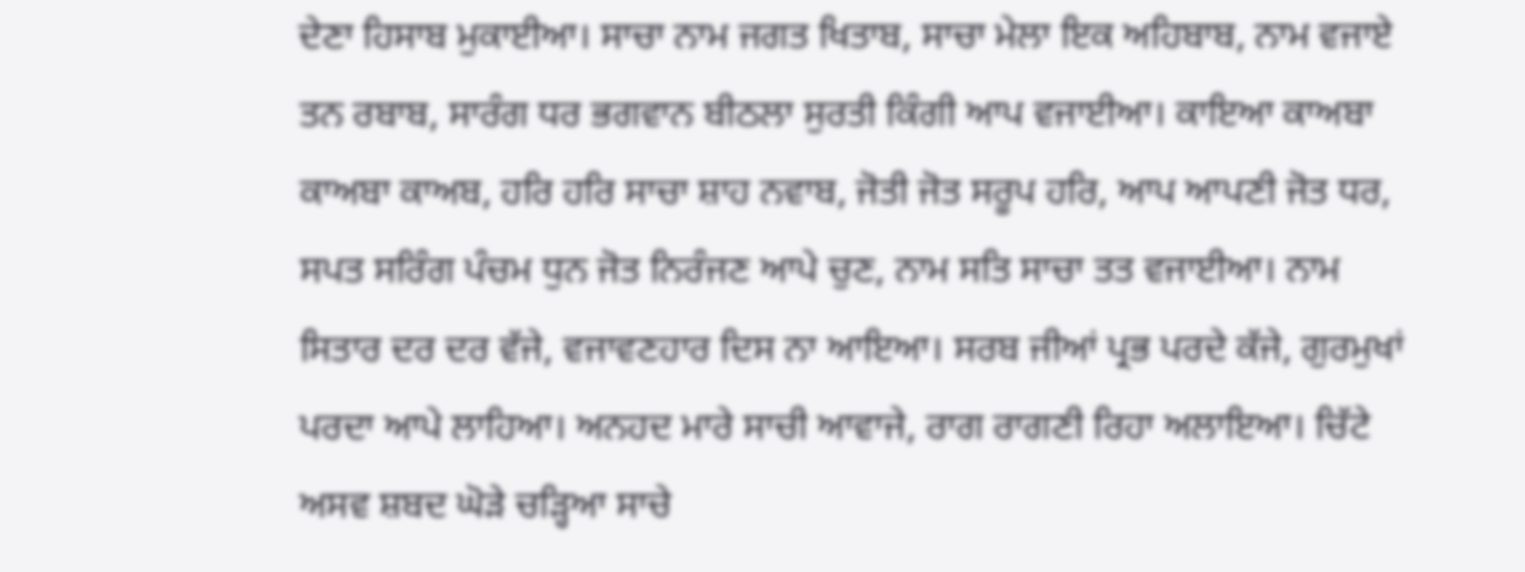ਦੇਣਾ ਹਿਸਾਬ ਮੁਕਾਈਆ। ਸਾਚਾ ਨਾਮ ਜਗਤ ਖਿਤਾਬ, ਸਾਚਾ ਮੇਲਾ ਇਕ ਅਹਿਬਾਬ, ਨਾਮ ਵਜਾਏ ਤਨ ਰਬਾਬ, ਸਾਰੰਗ ਧਰ ਭਗਵਾਨ ਬੀਠਲਾ ਸੁਰਤੀ ਕਿੰਗੀ ਆਪ ਵਜਾਈਆ। ਕਾਇਆ ਕਾਅਬਾ ਕਾਅਬਾ ਕਾਅਬ, ਹਰਿ ਹਰਿ ਸਾਚਾ ਸ਼ਾਹ ਨਵਾਬ, ਜੋਤੀ ਜੋਤ ਸਰੂਪ ਹਰਿ, ਆਪ ਆਪਣੀ ਜੋਤ ਧਰ, ਸਪਤ ਸਰਿੰਗ ਪੰਚਮ ਧੁਨ ਜੋਤ ਨਿਰੰਜਣ ਆਪੇ ਚੁਣ, ਨਾਮ ਸਤਿ ਸਾਚਾ ਤਤ ਵਜਾਈਆ। ਨਾਮ ਸਿਤਾਰ ਦਰ ਦਰ ਵੱਜੇ, ਵਜਾਵਣਹਾਰ ਦਿਸ ਨਾ ਆਇਆ। ਸਰਬ ਜੀਆਂ ਪ੍ਰਭ ਪਰਦੇ ਕੱਜੇ, ਗੁਰਮੁਖਾਂ ਪਰਦਾ ਆਪੇ ਲਾਹਿਆ। ਅਨਹਦ ਮਾਰੇ ਸਾਚੀ ਆਵਾਜੇ, ਰਾਗ ਰਾਗਣੀ ਰਿਹਾ ਅਲਾਇਆ। ਚਿੱਟੇ ਅਸਵ ਸ਼ਬਦ ਘੋੜੇ ਚੜ੍ਹਿਆ ਸਾਚੇ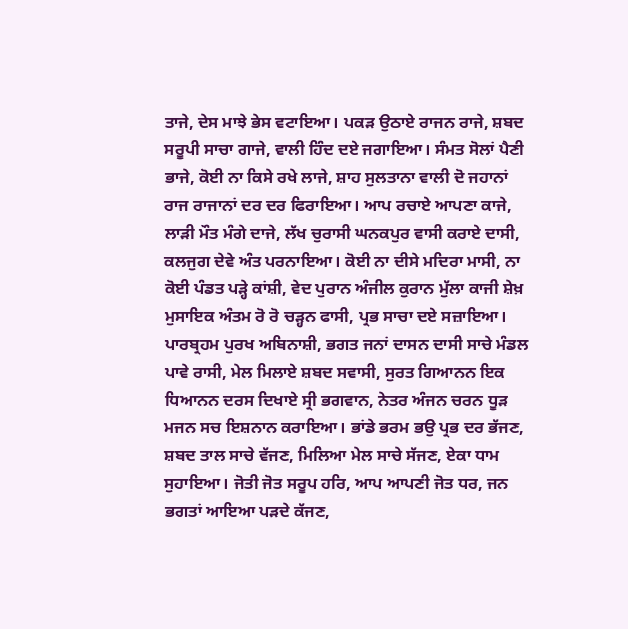ਤਾਜੇ, ਦੇਸ ਮਾਝੇ ਭੇਸ ਵਟਾਇਆ। ਪਕੜ ਉਠਾਏ ਰਾਜਨ ਰਾਜੇ, ਸ਼ਬਦ ਸਰੂਪੀ ਸਾਚਾ ਗਾਜੇ, ਵਾਲੀ ਹਿੰਦ ਦਏ ਜਗਾਇਆ। ਸੰਮਤ ਸੋਲਾਂ ਪੈਣੀ ਭਾਜੇ, ਕੋਈ ਨਾ ਕਿਸੇ ਰਖੇ ਲਾਜੇ, ਸ਼ਾਹ ਸੁਲਤਾਨਾ ਵਾਲੀ ਦੋ ਜਹਾਨਾਂ ਰਾਜ ਰਾਜਾਨਾਂ ਦਰ ਦਰ ਫਿਰਾਇਆ। ਆਪ ਰਚਾਏ ਆਪਣਾ ਕਾਜੇ, ਲਾੜੀ ਮੌਤ ਮੰਗੇ ਦਾਜੇ, ਲੱਖ ਚੁਰਾਸੀ ਘਨਕਪੁਰ ਵਾਸੀ ਕਰਾਏ ਦਾਸੀ, ਕਲਜੁਗ ਦੇਵੇ ਅੰਤ ਪਰਨਾਇਆ। ਕੋਈ ਨਾ ਦੀਸੇ ਮਦਿਰਾ ਮਾਸੀ, ਨਾ ਕੋਈ ਪੰਡਤ ਪੜ੍ਹੇ ਕਾਂਸ਼ੀ, ਵੇਦ ਪੁਰਾਨ ਅੰਜੀਲ ਕੁਰਾਨ ਮੁੱਲਾ ਕਾਜੀ ਸ਼ੇਖ਼ ਮੁਸਾਇਕ ਅੰਤਮ ਰੋ ਰੋ ਚੜ੍ਹਨ ਫਾਸੀ, ਪ੍ਰਭ ਸਾਚਾ ਦਏ ਸਜ਼ਾਇਆ। ਪਾਰਬ੍ਰਹਮ ਪੁਰਖ ਅਬਿਨਾਸ਼ੀ, ਭਗਤ ਜਨਾਂ ਦਾਸਨ ਦਾਸੀ ਸਾਚੇ ਮੰਡਲ ਪਾਵੇ ਰਾਸੀ, ਮੇਲ ਮਿਲਾਏ ਸ਼ਬਦ ਸਵਾਸੀ, ਸੁਰਤ ਗਿਆਨਨ ਇਕ ਧਿਆਨਨ ਦਰਸ ਦਿਖਾਏ ਸ੍ਰੀ ਭਗਵਾਨ, ਨੇਤਰ ਅੰਜਨ ਚਰਨ ਧੂੜ ਮਜਨ ਸਚ ਇਸ਼ਨਾਨ ਕਰਾਇਆ। ਭਾਂਡੇ ਭਰਮ ਭਉ ਪ੍ਰਭ ਦਰ ਭੱਜਣ, ਸ਼ਬਦ ਤਾਲ ਸਾਚੇ ਵੱਜਣ, ਮਿਲਿਆ ਮੇਲ ਸਾਚੇ ਸੱਜਣ, ਏਕਾ ਧਾਮ ਸੁਹਾਇਆ। ਜੋਤੀ ਜੋਤ ਸਰੂਪ ਹਰਿ, ਆਪ ਆਪਣੀ ਜੋਤ ਧਰ, ਜਨ ਭਗਤਾਂ ਆਇਆ ਪੜਦੇ ਕੱਜਣ,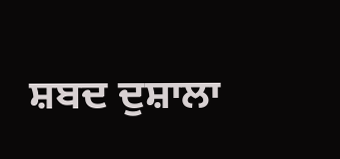ਸ਼ਬਦ ਦੁਸ਼ਾਲਾ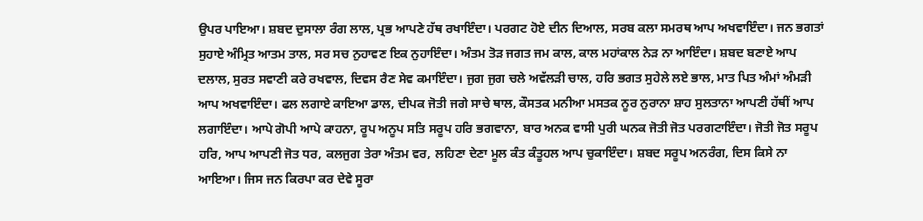ਉਪਰ ਪਾਇਆ। ਸ਼ਬਦ ਦੁਸਾਲਾ ਰੰਗ ਲਾਲ, ਪ੍ਰਭ ਆਪਣੇ ਹੱਥ ਰਖਾਇੰਦਾ। ਪਰਗਟ ਹੋਏ ਦੀਨ ਦਿਆਲ, ਸਰਬ ਕਲਾ ਸਮਰਥ ਆਪ ਅਖਵਾਇੰਦਾ। ਜਨ ਭਗਤਾਂ ਸੁਹਾਏ ਅੰਮ੍ਰਿਤ ਆਤਮ ਤਾਲ, ਸਰ ਸਚ ਨੁਹਾਵਣ ਇਕ ਨੁਹਾਇੰਦਾ। ਅੰਤਮ ਤੋੜ ਜਗਤ ਜਮ ਕਾਲ, ਕਾਲ ਮਹਾਂਕਾਲ ਨੇੜ ਨਾ ਆਇੰਦਾ। ਸ਼ਬਦ ਬਣਾਏ ਆਪ ਦਲਾਲ, ਸੁਰਤ ਸਵਾਣੀ ਕਰੇ ਰਖਵਾਲ, ਦਿਵਸ ਰੈਣ ਸੇਵ ਕਮਾਇੰਦਾ। ਜੁਗ ਜੁਗ ਚਲੇ ਅਵੱਲੜੀ ਚਾਲ, ਹਰਿ ਭਗਤ ਸੁਹੇਲੇ ਲਏ ਭਾਲ, ਮਾਤ ਪਿਤ ਅੰਮਾਂ ਅੰਮੜੀ ਆਪ ਅਖਵਾਇੰਦਾ। ਫਲ ਲਗਾਏ ਕਾਇਆ ਡਾਲ, ਦੀਪਕ ਜੋਤੀ ਜਗੇ ਸਾਚੇ ਥਾਲ, ਕੌਸਤਕ ਮਨੀਆ ਮਸਤਕ ਨੂਰ ਨੁਰਾਨਾ ਸ਼ਾਹ ਸੁਲਤਾਨਾ ਆਪਣੀ ਹੱਥੀਂ ਆਪ ਲਗਾਇੰਦਾ। ਆਪੇ ਗੋਪੀ ਆਪੇ ਕਾਹਨਾ, ਰੂਪ ਅਨੂਪ ਸਤਿ ਸਰੂਪ ਹਰਿ ਭਗਵਾਨਾ, ਬਾਰ ਅਨਕ ਵਾਸੀ ਪੁਰੀ ਘਨਕ ਜੋਤੀ ਜੋਤ ਪਰਗਟਾਇੰਦਾ। ਜੋਤੀ ਜੋਤ ਸਰੂਪ ਹਰਿ, ਆਪ ਆਪਣੀ ਜੋਤ ਧਰ, ਕਲਜੁਗ ਤੇਰਾ ਅੰਤਮ ਵਰ, ਲਹਿਣਾ ਦੇਣਾ ਮੂਲ ਕੰਤ ਕੰਤੂਹਲ ਆਪ ਚੁਕਾਇੰਦਾ। ਸ਼ਬਦ ਸਰੂਪ ਅਨਰੰਗ, ਦਿਸ ਕਿਸੇ ਨਾ ਆਇਆ। ਜਿਸ ਜਨ ਕਿਰਪਾ ਕਰ ਦੇਵੇ ਸੂਰਾ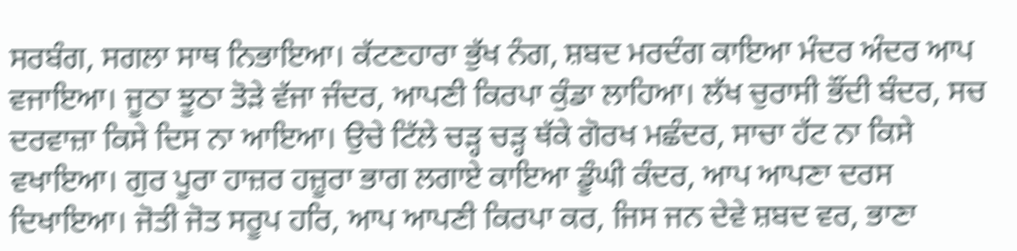ਸਰਬੰਗ, ਸਗਲਾ ਸਾਥ ਨਿਭਾਇਆ। ਕੱਟਣਹਾਰਾ ਭੁੱਖ ਨੰਗ, ਸ਼ਬਦ ਮਰਦੰਗ ਕਾਇਆ ਮੰਦਰ ਅੰਦਰ ਆਪ ਵਜਾਇਆ। ਜੂਠਾ ਝੂਠਾ ਤੋੜੇ ਵੱਜਾ ਜੰਦਰ, ਆਪਣੀ ਕਿਰਪਾ ਕੁੰਡਾ ਲਾਹਿਆ। ਲੱਖ ਚੁਰਾਸੀ ਭੌਂਦੀ ਬੰਦਰ, ਸਚ ਦਰਵਾਜ਼ਾ ਕਿਸੇ ਦਿਸ ਨਾ ਆਇਆ। ਉਚੇ ਟਿੱਲੇ ਚੜ੍ਹ ਚੜ੍ਹ ਥੱਕੇ ਗੋਰਖ ਮਛੰਦਰ, ਸਾਚਾ ਹੱਟ ਨਾ ਕਿਸੇ ਵਖਾਇਆ। ਗੁਰ ਪੂਰਾ ਹਾਜ਼ਰ ਹਜ਼ੂਰਾ ਭਾਗ ਲਗਾਏ ਕਾਇਆ ਡੂੰਘੀ ਕੰਦਰ, ਆਪ ਆਪਣਾ ਦਰਸ ਦਿਖਾਇਆ। ਜੋਤੀ ਜੋਤ ਸਰੂਪ ਹਰਿ, ਆਪ ਆਪਣੀ ਕਿਰਪਾ ਕਰ, ਜਿਸ ਜਨ ਦੇਵੇ ਸ਼ਬਦ ਵਰ, ਭਾਣਾ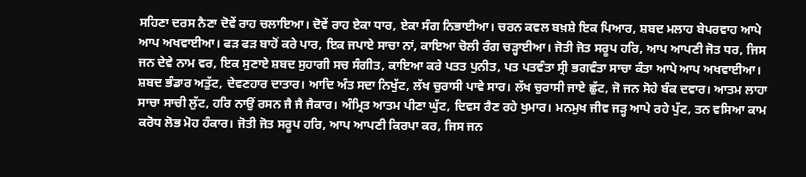ਸਹਿਣਾ ਦਰਸ ਨੈਣਾ ਦੋਵੇਂ ਰਾਹ ਚਲਾਇਆ। ਦੋਵੇਂ ਰਾਹ ਏਕਾ ਧਾਰ, ਏਕਾ ਸੰਗ ਨਿਭਾਈਆ। ਚਰਨ ਕਵਲ ਬਖ਼ਸ਼ੇ ਇਕ ਪਿਆਰ, ਸ਼ਬਦ ਮਲਾਹ ਬੇਪਰਵਾਹ ਆਪੇ ਆਪ ਅਖਵਾਈਆ। ਫੜ ਫੜ ਬਾਹੋਂ ਕਰੇ ਪਾਰ, ਇਕ ਜਪਾਏ ਸਾਚਾ ਨਾਂ, ਕਾਇਆ ਚੋਲੀ ਰੰਗ ਚੜ੍ਹਾਈਆ। ਜੋਤੀ ਜੋਤ ਸਰੂਪ ਹਰਿ, ਆਪ ਆਪਣੀ ਜੋਤ ਧਰ, ਜਿਸ ਜਨ ਦੇਵੇ ਨਾਮ ਵਰ, ਇਕ ਸੁਣਾਏ ਸ਼ਬਦ ਸੁਹਾਗੀ ਸਚ ਸੰਗੀਤ, ਕਾਇਆ ਕਰੇ ਪਤਤ ਪੁਨੀਤ, ਪਤ ਪਤਵੰਤਾ ਸ੍ਰੀ ਭਗਵੰਤਾ ਸਾਚਾ ਕੰਤਾ ਆਪੇ ਆਪ ਅਖਵਾਈਆ। ਸ਼ਬਦ ਭੰਡਾਰ ਅਤੁੱਟ, ਦੇਵਣਹਾਰ ਦਾਤਾਰ। ਆਦਿ ਅੰਤ ਸਦਾ ਨਿਖੁੱਟ, ਲੱਖ ਚੁਰਾਸੀ ਪਾਵੇ ਸਾਰ। ਲੱਖ ਚੁਰਾਸੀ ਜਾਏ ਛੁੱਟ, ਜੋ ਜਨ ਸੋਹੇ ਬੰਕ ਦਵਾਰ। ਆਤਮ ਲਾਹਾ ਸਾਚਾ ਸਾਚੀ ਲੁੱਟ, ਹਰਿ ਨਾਉਂ ਰਸਨ ਜੈ ਜੈ ਜੈਕਾਰ। ਅੰਮ੍ਰਿਤ ਆਤਮ ਪੀਣਾ ਘੁੱਟ, ਦਿਵਸ ਰੈਣ ਰਹੇ ਖੁਮਾਰ। ਮਨਮੁਖ ਜੀਵ ਜੜ੍ਹ ਆਪੇ ਰਹੇ ਪੁੱਟ, ਤਨ ਵਸਿਆ ਕਾਮ ਕਰੋਧ ਲੋਭ ਮੋਹ ਹੰਕਾਰ। ਜੋਤੀ ਜੋਤ ਸਰੂਪ ਹਰਿ, ਆਪ ਆਪਣੀ ਕਿਰਪਾ ਕਰ, ਜਿਸ ਜਨ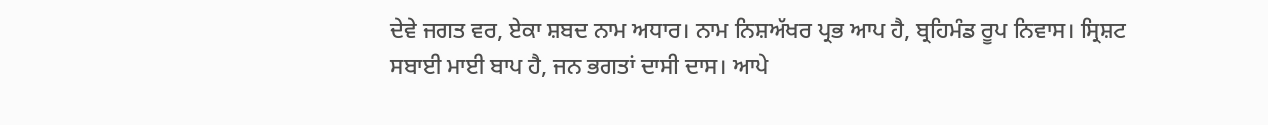ਦੇਵੇ ਜਗਤ ਵਰ, ਏਕਾ ਸ਼ਬਦ ਨਾਮ ਅਧਾਰ। ਨਾਮ ਨਿਸ਼ਅੱਖਰ ਪ੍ਰਭ ਆਪ ਹੈ, ਬ੍ਰਹਿਮੰਡ ਰੂਪ ਨਿਵਾਸ। ਸ੍ਰਿਸ਼ਟ ਸਬਾਈ ਮਾਈ ਬਾਪ ਹੈ, ਜਨ ਭਗਤਾਂ ਦਾਸੀ ਦਾਸ। ਆਪੇ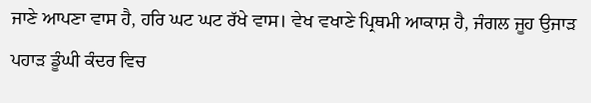ਜਾਣੇ ਆਪਣਾ ਵਾਸ ਹੈ, ਹਰਿ ਘਟ ਘਟ ਰੱਖੇ ਵਾਸ। ਵੇਖ ਵਖਾਣੇ ਪ੍ਰਿਥਮੀ ਆਕਾਸ਼ ਹੈ, ਜੰਗਲ ਜੂਹ ਉਜਾੜ ਪਹਾੜ ਡੂੰਘੀ ਕੰਦਰ ਵਿਚ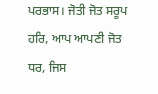ਪਰਭਾਸ। ਜੋਤੀ ਜੋਤ ਸਰੂਪ ਹਰਿ, ਆਪ ਆਪਣੀ ਜੋਤ ਧਰ, ਜਿਸ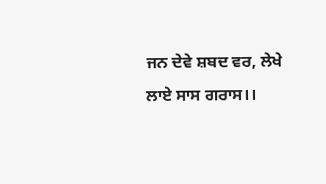ਜਨ ਦੇਵੇ ਸ਼ਬਦ ਵਰ, ਲੇਖੇ ਲਾਏ ਸਾਸ ਗਰਾਸ।।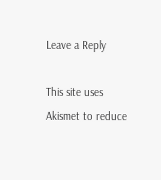Leave a Reply

This site uses Akismet to reduce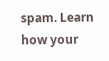spam. Learn how your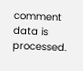comment data is processed.